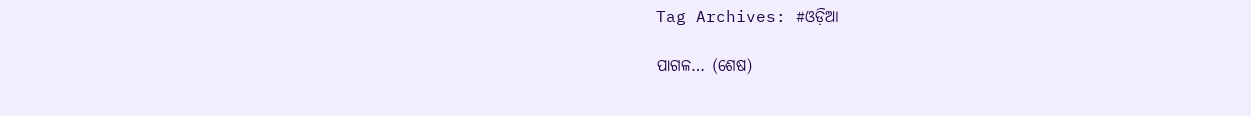Tag Archives: #ଓଡ଼ିଆ

ପାଗଳ… (ଶେଷ)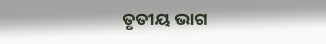ତୃତୀୟ ଭାଗ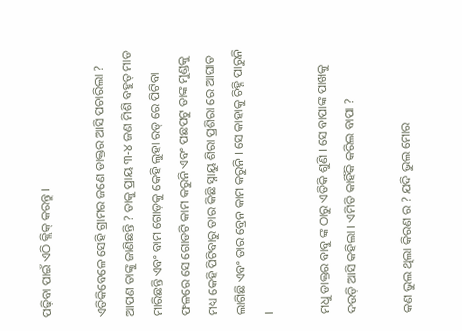ପଢ଼ିବା ପାଇଁ ଏଠି କ୍ଲିକ୍ କରନ୍ତୁ ।

ଏତିକିବେଳେ ସେହି ଗ୍ରାମର ଜଣେ ଡାକ୍ତର ଆସି ପଚାରିଲା ? ଆପଣ ତାଙ୍କୁ ଜାଣିଛନ୍ତି ? ତାକୁ ପ୍ରାୟ ୩-୪ ଜଣ ମିଶି ବହୁତ୍ ମାଡ ମାରିଛନ୍ତି ଏବଂ ବାମ ଗୋଡ଼କୁ କେହି ଲୁହା ରଡ୍ ରେ ପିଟିବା ଫଳରେ ସେ ଗୋଡଟି କାମ କରୁନି ଏବଂ ପଛପଟୁ ତାଙ୍କ ମୁଣ୍ଡକୁ ମଧ୍ୟ କେହି ପିଟିବାରୁ ତାର କିଛି ସ୍ନାୟୁ ଶିରା ପ୍ରଶିରା ରେ ଆଘାତ ଲାଗିଛି ଏବଂ ତାର ବ୍ରେନ କାମ କରୁନି । ସେ କାହାକୁ ଚିହ୍ନି ପାରୁନି ।

ମଧୁ ଡାକ୍ତର ବାବୁ ଙ୍କ ଠାରୁ ଏତିକି ଶୁଣି । ସେ ବାପାଙ୍କ ପାଖକୁ ଦଉଡ଼ି ଆସି କହିଲା । ଏମିତି କାହିଁକି କରିଲ ବାପା ?

କଣ ଭୁଲ ଥିଲା କିରଣ ର ? ଯଦି ଭୁଲ ମୋର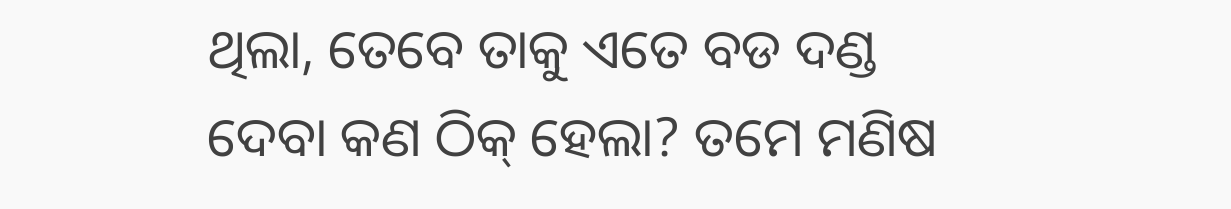ଥିଲା, ତେବେ ତାକୁ ଏତେ ବଡ ଦଣ୍ଡ ଦେବା କଣ ଠିକ୍ ହେଲା? ତମେ ମଣିଷ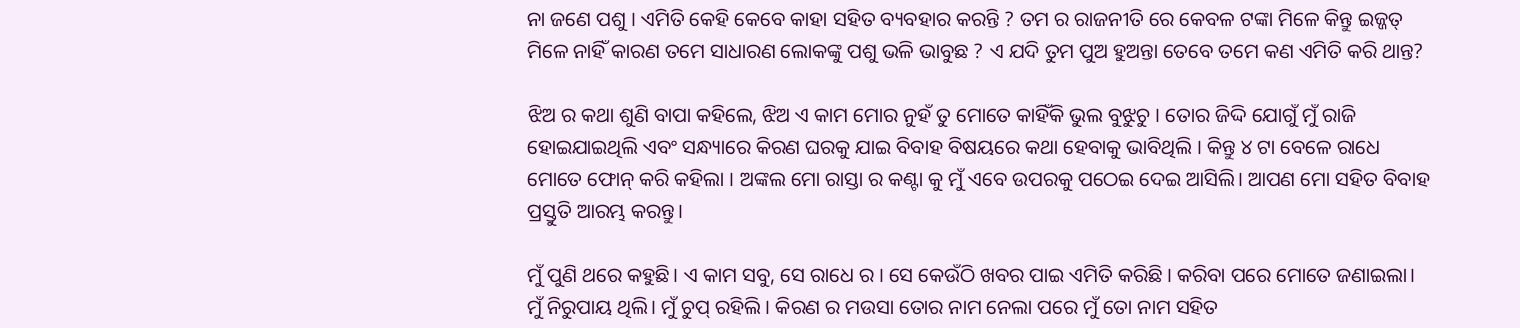ନା ଜଣେ ପଶୁ । ଏମିତି କେହି କେବେ କାହା ସହିତ ବ୍ୟବହାର କରନ୍ତି ? ତମ ର ରାଜନୀତି ରେ କେବଳ ଟଙ୍କା ମିଳେ କିନ୍ତୁ ଇଜ୍ଜତ୍ ମିଳେ ନାହିଁ କାରଣ ତମେ ସାଧାରଣ ଲୋକଙ୍କୁ ପଶୁ ଭଳି ଭାବୁଛ ? ଏ ଯଦି ତୁମ ପୁଅ ହୁଅନ୍ତା ତେବେ ତମେ କଣ ଏମିତି କରି ଥାନ୍ତ?

ଝିଅ ର କଥା ଶୁଣି ବାପା କହିଲେ, ଝିଅ ଏ କାମ ମୋର ନୁହଁ ତୁ ମୋତେ କାହିଁକି ଭୁଲ ବୁଝୁଚୁ । ତୋର ଜିଦ୍ଦି ଯୋଗୁଁ ମୁଁ ରାଜି ହୋଇଯାଇଥିଲି ଏବଂ ସନ୍ଧ୍ୟାରେ କିରଣ ଘରକୁ ଯାଇ ବିବାହ ବିଷୟରେ କଥା ହେବାକୁ ଭାବିଥିଲି । କିନ୍ତୁ ୪ ଟା ବେଳେ ରାଧେ ମୋତେ ଫୋନ୍ କରି କହିଲା । ଅଙ୍କଲ ମୋ ରାସ୍ତା ର କଣ୍ଟା କୁ ମୁଁ ଏବେ ଉପରକୁ ପଠେଇ ଦେଇ ଆସିଲି। ଆପଣ ମୋ ସହିତ ବିବାହ ପ୍ରସ୍ତୁତି ଆରମ୍ଭ କରନ୍ତୁ।

ମୁଁ ପୁଣି ଥରେ କହୁଛି। ଏ କାମ ସବୁ, ସେ ରାଧେ ର । ସେ କେଉଁଠି ଖବର ପାଇ ଏମିତି କରିଛି । କରିବା ପରେ ମୋତେ ଜଣାଇଲା। ମୁଁ ନିରୁପାୟ ଥିଲି। ମୁଁ ଚୁପ୍ ରହିଲି । କିରଣ ର ମଉସା ତୋର ନାମ ନେଲା ପରେ ମୁଁ ତୋ ନାମ ସହିତ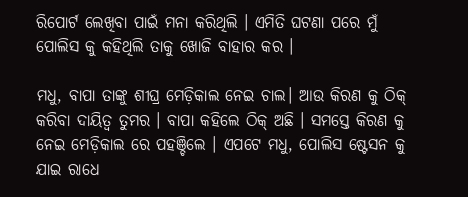ରିପୋର୍ଟ ଲେଖିବା ପାଇଁ ମନା କରିଥିଲି । ଏମିତି ଘଟଣା ପରେ ମୁଁ ପୋଲିସ କୁ କହିଥିଲି ତାକୁ ଖୋଜି ବାହାର କର ।

ମଧୁ, ବାପା ତାଙ୍କୁ ଶୀଘ୍ର ମେଡ଼ିକାଲ ନେଇ ଚାଲ। ଆଉ କିରଣ କୁ ଠିକ୍ କରିବା ଦାୟିତ୍ବ ତୁମର । ବାପା କହିଲେ ଠିକ୍ ଅଛି । ସମସ୍ତେ କିରଣ କୁ ନେଇ ମେଡ଼ିକାଲ ରେ ପହଞ୍ଚିଲେ । ଏପଟେ ମଧୁ, ପୋଲିସ ଷ୍ଟେସନ କୁ ଯାଇ ରାଧେ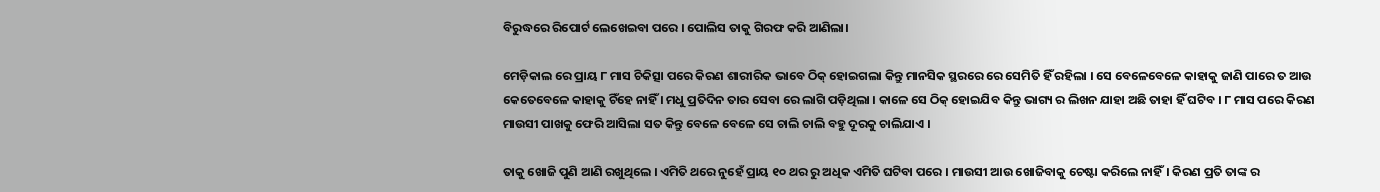ବିରୁଦ୍ଧରେ ରିପୋର୍ଟ ଲେଖେଇବା ପରେ । ପୋଲିସ ତାକୁ ଗିରଫ କରି ଆଣିଲା।

ମେଡ଼ିକାଲ ରେ ପ୍ରାୟ ୮ ମାସ ଚିକିତ୍ସା ପରେ କିରଣ ଶାରୀରିକ ଭାବେ ଠିକ୍ ହୋଇଗଲା କିନ୍ତୁ ମାନସିକ ସ୍ଥରରେ ରେ ସେମିତି ହିଁ ରହିଲା । ସେ ବେଳେବେଳେ କାହାକୁ ଜାଣି ପାରେ ତ ଆଉ କେତେବେଳେ କାହାକୁ ଚିଁହେ ନାହିଁ । ମଧୁ ପ୍ରତିଦିନ ତାର ସେବା ରେ ଲାଗି ପଡ଼ିଥିଲା । କାଳେ ସେ ଠିକ୍ ହୋଇଯିବ କିନ୍ତୁ ଭାଗ୍ୟ ର ଲିଖନ ଯାହା ଅଛି ତାହା ହିଁ ଘଟିବ । ୮ ମାସ ପରେ କିରଣ ମାଉସୀ ପାଖକୁ ଫେରି ଆସିଲା ସତ କିନ୍ତୁ ବେଳେ ବେଳେ ସେ ଚାଲି ଚାଲି ବହୁ ଦୂରକୁ ଚାଲିଯାଏ ।

ତାକୁ ଖୋଜି ପୁଣି ଆଣି ରଖୁଥିଲେ । ଏମିତି ଥରେ ନୁହେଁ ପ୍ରାୟ ୧୦ ଥର ରୁ ଅଧିକ ଏମିତି ଘଟିବା ପରେ । ମାଉସୀ ଆଉ ଖୋଜିବାକୁ ଚେଷ୍ଟା କରିଲେ ନାହିଁ। କିରଣ ପ୍ରତି ତାଙ୍କ ର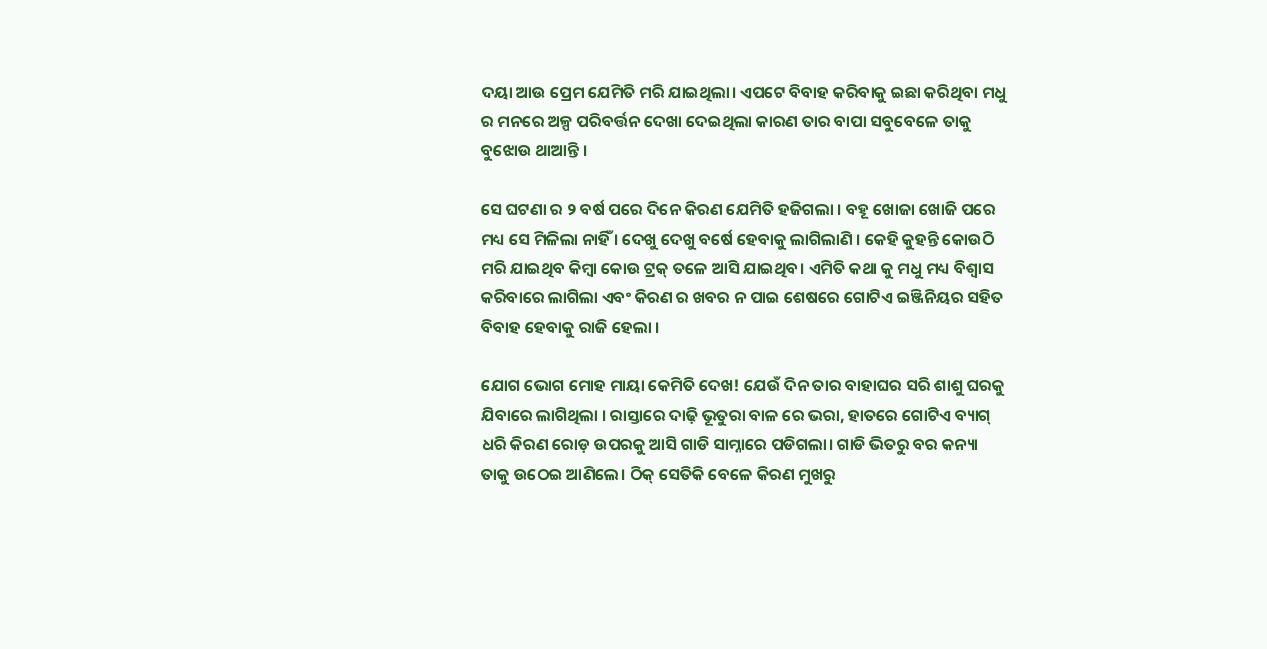ଦୟା ଆଉ ପ୍ରେମ ଯେମିତି ମରି ଯାଇଥିଲା। ଏପଟେ ବିବାହ କରିବାକୁ ଇଛା କରିଥିବା ମଧୁ ର ମନରେ ଅଳ୍ପ ପରିବର୍ତ୍ତନ ଦେଖା ଦେଇଥିଲା କାରଣ ତାର ବାପା ସବୁବେଳେ ତାକୁ ବୁଝୋଉ ଥାଆନ୍ତି ।

ସେ ଘଟଣା ର ୨ ବର୍ଷ ପରେ ଦିନେ କିରଣ ଯେମିତି ହଜିଗଲା । ବହୂ ଖୋଜା ଖୋଜି ପରେ ମଧ୍ୟ ସେ ମିଳିଲା ନାହିଁ । ଦେଖୁ ଦେଖୁ ବର୍ଷେ ହେବାକୁ ଲାଗିଲାଣି । କେହି କୁହନ୍ତି କୋଉଠି ମରି ଯାଇଥିବ କିମ୍ବା କୋଉ ଟ୍ରକ୍ ତଳେ ଆସି ଯାଇଥିବ। ଏମିତି କଥା କୁ ମଧୁ ମଧ୍ୟ ବିଶ୍ୱାସ କରିବାରେ ଲାଗିଲା ଏବଂ କିରଣ ର ଖବର ନ ପାଇ ଶେଷରେ ଗୋଟିଏ ଇଞ୍ଜିନିୟର ସହିତ ବିବାହ ହେବାକୁ ରାଜି ହେଲା ।

ଯୋଗ ଭୋଗ ମୋହ ମାୟା କେମିତି ଦେଖ! ଯେଉଁ ଦିନ ତାର ବାହାଘର ସରି ଶାଶୁ ଘରକୁ ଯିବାରେ ଲାଗିଥିଲା । ରାସ୍ତାରେ ଦାଢ଼ି ଭୂତୁରା ବାଳ ରେ ଭରା, ହାତରେ ଗୋଟିଏ ବ୍ୟାଗ୍ ଧରି କିରଣ ରୋଡ଼ ଉପରକୁ ଆସି ଗାଡି ସାମ୍ନାରେ ପଡିଗଲା। ଗାଡି ଭିତରୁ ବର କନ୍ୟା ତାକୁ ଉଠେଇ ଆଣିଲେ। ଠିକ୍ ସେତିକି ବେଳେ କିରଣ ମୁଖରୁ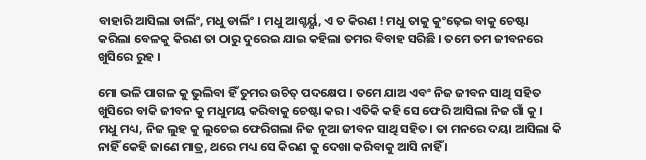ବାହାରି ଆସିଲା ଡାର୍ଲିଂ, ମଧୁ ଡାର୍ଲିଂ । ମଧୁ ଆଶ୍ଚର୍ୟ୍ଯ, ଏ ତ କିରଣ ! ମଧୁ ତାକୁ କୁଂଢ଼େଇ ବାକୁ ଚେଷ୍ଟା କରିଲା ବେଳକୁ କିରଣ ତା ଠାରୁ ଦୁରେଇ ଯାଇ କହିଲା ତମର ବିବାହ ସରିଛି । ତମେ ତମ ଜୀବନରେ ଖୁସିରେ ରୁହ ।

ମୋ ଭଳି ପାଗଳ କୁ ଭୁଲିବା ହିଁ ତୁମର ଉଚିତ୍ ପଦକ୍ଷେପ । ତମେ ଯାଅ ଏବଂ ନିଜ ଜୀବନ ସାଥି ସହିତ ଖୁସିରେ ବାକି ଜୀବନ କୁ ମଧୁମୟ କରିବାକୁ ଚେଷ୍ଟା କର। ଏତିକି କହି ସେ ଫେରି ଆସିଲା ନିଜ ଗାଁ କୁ । ମଧୁ ମଧ୍ୟ, ନିଜ ଲୁହ କୁ ଲୁଚେଇ ଫେରିଗଲା ନିଜ ନୂଆ ଜୀବନ ସାଥି ସହିତ। ତା ମନରେ ଦୟା ଆସିଲା କି ନାହିଁ କେହି ଜାଣେ ମାତ୍ର, ଥରେ ମଧ୍ୟ ସେ କିରଣ କୁ ଦେଖା କରିବାକୁ ଆସି ନାହିଁ ।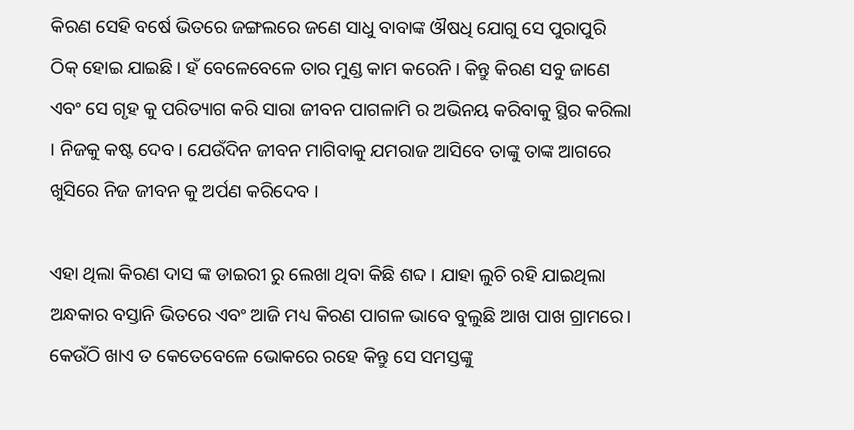କିରଣ ସେହି ବର୍ଷେ ଭିତରେ ଜଙ୍ଗଲରେ ଜଣେ ସାଧୁ ବାବାଙ୍କ ଔଷଧି ଯୋଗୁ ସେ ପୁରାପୁରି ଠିକ୍ ହୋଇ ଯାଇଛି । ହଁ ବେଳେବେଳେ ତାର ମୁଣ୍ଡ କାମ କରେନି। କିନ୍ତୁ କିରଣ ସବୁ ଜାଣେ ଏବଂ ସେ ଗୃହ କୁ ପରିତ୍ୟାଗ କରି ସାରା ଜୀବନ ପାଗଳାମି ର ଅଭିନୟ କରିବାକୁ ସ୍ଥିର କରିଲା । ନିଜକୁ କଷ୍ଟ ଦେବ। ଯେଉଁଦିନ ଜୀବନ ମାଗିବାକୁ ଯମରାଜ ଆସିବେ ତାଙ୍କୁ ତାଙ୍କ ଆଗରେ ଖୁସିରେ ନିଜ ଜୀବନ କୁ ଅର୍ପଣ କରିଦେବ ।

ଏହା ଥିଲା କିରଣ ଦାସ ଙ୍କ ଡାଇରୀ ରୁ ଲେଖା ଥିବା କିଛି ଶବ୍ଦ । ଯାହା ଲୁଚି ରହି ଯାଇଥିଲା ଅନ୍ଧକାର ବସ୍ତାନି ଭିତରେ ଏବଂ ଆଜି ମଧ୍ୟ କିରଣ ପାଗଳ ଭାବେ ବୁଲୁଛି ଆଖ ପାଖ ଗ୍ରାମରେ। କେଉଁଠି ଖାଏ ତ କେତେବେଳେ ଭୋକରେ ରହେ କିନ୍ତୁ ସେ ସମସ୍ତଙ୍କୁ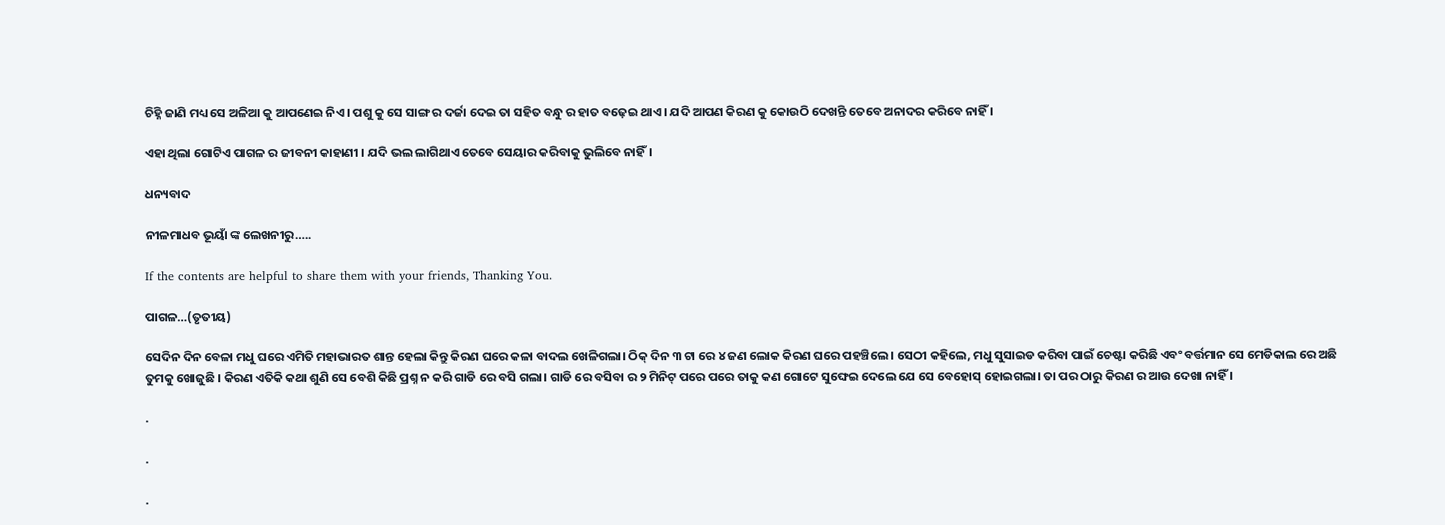ଚିହ୍ନି ଜାଣି ମଧ୍ୟ ସେ ଅଳିଆ କୁ ଆପଣେଇ ନିଏ । ପଶୁ କୁ ସେ ସାଙ୍ଗ ର ଦର୍ଜା ଦେଇ ତା ସହିତ ବନ୍ଧୁ ର ହାତ ବଢ଼େଇ ଥାଏ । ଯଦି ଆପଣ କିରଣ କୁ କୋଉଠି ଦେଖନ୍ତି ତେବେ ଅନାଦର କରିବେ ନାହିଁ ।

ଏହା ଥିଲା ଗୋଟିଏ ପାଗଳ ର ଜୀବନୀ କାହାଣୀ । ଯଦି ଭଲ ଲାଗିଥାଏ ତେବେ ସେୟାର କରିବାକୁ ଭୁଲିବେ ନାହିଁ।

ଧନ୍ୟବାଦ

ନୀଳମାଧବ ଭୂୟାଁ ଙ୍କ ଲେଖନୀରୁ…..

If the contents are helpful to share them with your friends, Thanking You.

ପାଗଳ…(ତୃତୀୟ)

ସେଦିନ ଦିନ ବେଳା ମଧୁ ଘରେ ଏମିତି ମହାଭାରତ ଶାନ୍ତ ହେଲା କିନ୍ତୁ କିରଣ ଘରେ କଳା ବାଦଲ ଖେଳିଗଲା। ଠିକ୍ ଦିନ ୩ ଟା ରେ ୪ ଜଣ ଲୋକ କିରଣ ଘରେ ପହଞ୍ଚିଲେ । ସେଠୀ କହିଲେ, ମଧୁ ସୁସାଇଡ କରିବା ପାଇଁ ଚେଷ୍ଟା କରିଛି ଏବଂ ବର୍ତ୍ତମାନ ସେ ମେଡିକାଲ ରେ ଅଛି ତୁମକୁ ଖୋଜୁଛି । କିରଣ ଏତିକି କଥା ଶୁଣି ସେ ବେଶି କିଛି ପ୍ରଶ୍ନ ନ କରି ଗାଡି ରେ ବସି ଗଲା। ଗାଡି ରେ ବସିବା ର ୨ ମିନିଟ୍ ପରେ ପରେ ତାକୁ କଣ ଗୋଟେ ସୁଙ୍ଘେଇ ଦେଲେ ଯେ ସେ ବେହୋସ୍ ହୋଇଗଲା। ତା ପର ଠାରୁ କିରଣ ର ଆଉ ଦେଖା ନାହିଁ ।

.

.

.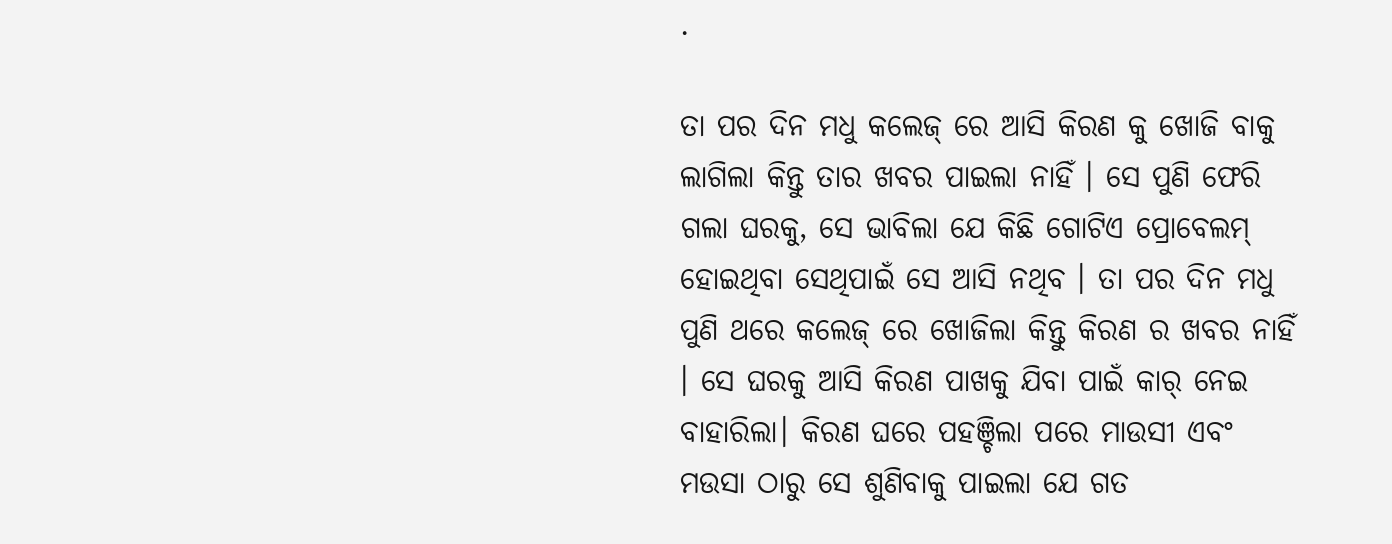.

ତା ପର ଦିନ ମଧୁ କଲେଜ୍ ରେ ଆସି କିରଣ କୁ ଖୋଜି ବାକୁ ଲାଗିଲା କିନ୍ତୁ ତାର ଖବର ପାଇଲା ନାହିଁ । ସେ ପୁଣି ଫେରି ଗଲା ଘରକୁ, ସେ ଭାବିଲା ଯେ କିଛି ଗୋଟିଏ ପ୍ରୋବେଲମ୍ ହୋଇଥିବା ସେଥିପାଇଁ ସେ ଆସି ନଥିବ । ତା ପର ଦିନ ମଧୁ ପୁଣି ଥରେ କଲେଜ୍ ରେ ଖୋଜିଲା କିନ୍ତୁ କିରଣ ର ଖବର ନାହିଁ । ସେ ଘରକୁ ଆସି କିରଣ ପାଖକୁ ଯିବା ପାଇଁ କାର୍ ନେଇ ବାହାରିଲା। କିରଣ ଘରେ ପହଞ୍ଚିଲା ପରେ ମାଉସୀ ଏବଂ ମଉସା ଠାରୁ ସେ ଶୁଣିବାକୁ ପାଇଲା ଯେ ଗତ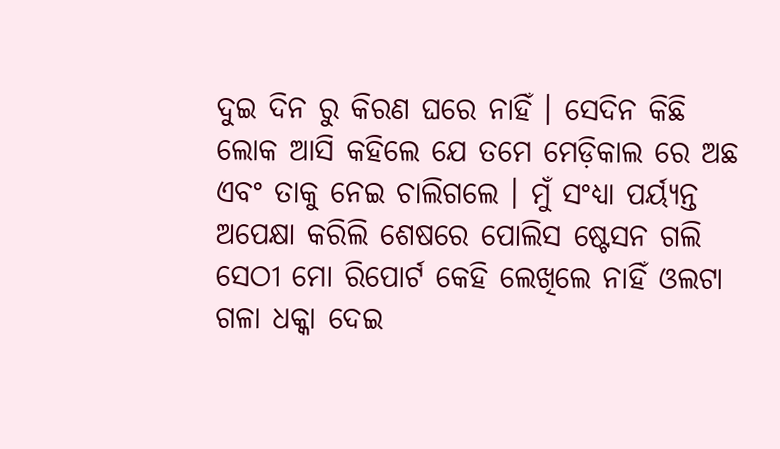ଦୁଇ ଦିନ ରୁ କିରଣ ଘରେ ନାହିଁ । ସେଦିନ କିଛି ଲୋକ ଆସି କହିଲେ ଯେ ତମେ ମେଡ଼ିକାଲ ରେ ଅଛ ଏବଂ ତାକୁ ନେଇ ଚାଲିଗଲେ । ମୁଁ ସଂଧ୍ୟା ପର୍ୟ୍ୟନ୍ତ ଅପେକ୍ଷା କରିଲି ଶେଷରେ ପୋଲିସ ଷ୍ଟେସନ ଗଲି ସେଠୀ ମୋ ରିପୋର୍ଟ କେହି ଲେଖିଲେ ନାହିଁ ଓଲଟା ଗଳା ଧକ୍କା ଦେଇ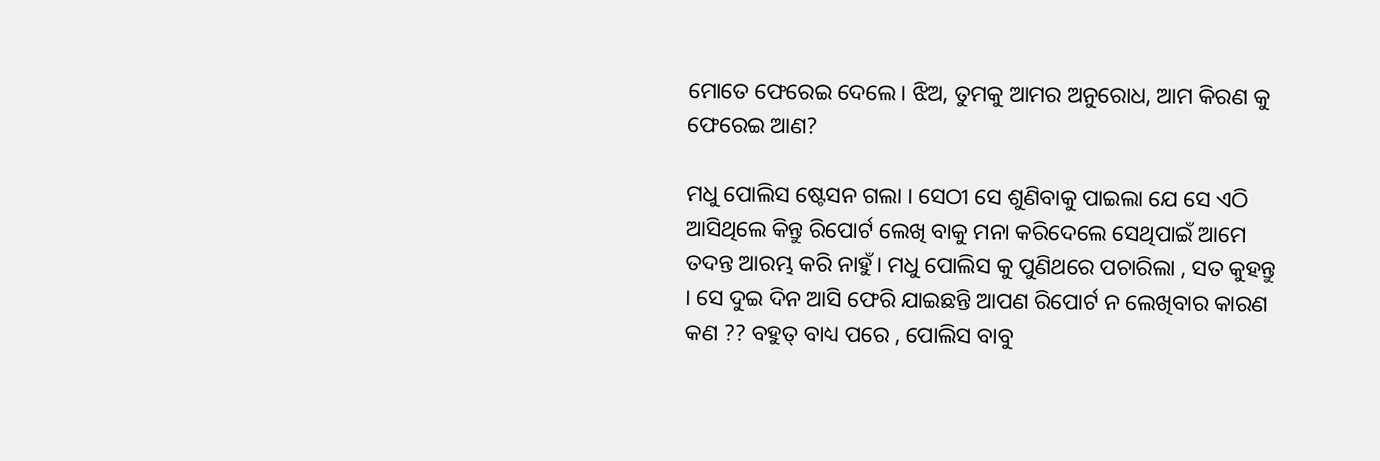ମୋତେ ଫେରେଇ ଦେଲେ। ଝିଅ, ତୁମକୁ ଆମର ଅନୁରୋଧ, ଆମ କିରଣ କୁ ଫେରେଇ ଆଣ?

ମଧୁ ପୋଲିସ ଷ୍ଟେସନ ଗଲା । ସେଠୀ ସେ ଶୁଣିବାକୁ ପାଇଲା ଯେ ସେ ଏଠି ଆସିଥିଲେ କିନ୍ତୁ ରିପୋର୍ଟ ଲେଖି ବାକୁ ମନା କରିଦେଲେ ସେଥିପାଇଁ ଆମେ ତଦନ୍ତ ଆରମ୍ଭ କରି ନାହୁଁ। ମଧୁ ପୋଲିସ କୁ ପୁଣିଥରେ ପଚାରିଲା , ସତ କୁହନ୍ତୁ । ସେ ଦୁଇ ଦିନ ଆସି ଫେରି ଯାଇଛନ୍ତି ଆପଣ ରିପୋର୍ଟ ନ ଲେଖିବାର କାରଣ କଣ ?? ବହୁତ୍ ବାଧ୍ୟ ପରେ , ପୋଲିସ ବାବୁ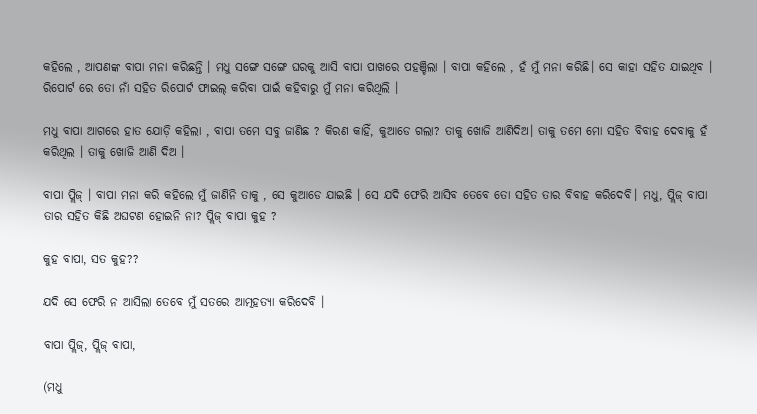କହିଲେ , ଆପଣଙ୍କ ବାପା ମନା କରିଛନ୍ତି । ମଧୁ ସଙ୍ଗେ ସଙ୍ଗେ ଘରକୁ ଆସି ବାପା ପାଖରେ ପହଞ୍ଚିଲା । ବାପା କହିଲେ , ହଁ ମୁଁ ମନା କରିଛି। ସେ କାହା ସହିତ ଯାଇଥିବ । ରିପୋର୍ଟ ରେ ତୋ ନାଁ ସହିତ ରିପୋର୍ଟ ଫାଇଲ୍ କରିବା ପାଇଁ କହିବାରୁ ମୁଁ ମନା କରିଥିଲି ।

ମଧୁ ବାପା ଆଗରେ ହାତ ଯୋଡ଼ି କହିଲା , ବାପା ତମେ ସବୁ ଜାଣିଛ ? କିରଣ କାହିଁ, କୁଆଡେ ଗଲା? ତାକୁ ଖୋଜି ଆଣିଦିଅ। ତାକୁ ତମେ ମୋ ସହିତ ବିବାହ ଦେବାକୁ ହଁ କରିଥିଲ । ତାକୁ ଖୋଜି ଆଣି ଦିଅ ।

ବାପା ପ୍ଲିଜ୍ । ବାପା ମନା କରି କହିଲେ ମୁଁ ଜାଣିନି ତାକୁ , ସେ କୁଆଡେ ଯାଇଛି । ସେ ଯଦି ଫେରି ଆସିବ ତେବେ ତୋ ସହିତ ତାର ବିବାହ କରିଦେବି। ମଧୁ, ପ୍ଲିଜ୍ ବାପା ତାର ସହିତ କିଛି ଅଘଟଣ ହୋଇନି ନା? ପ୍ଲିଜ୍ ବାପା କୁହ ?

କୁହ ବାପା, ସତ କୁହ??

ଯଦି ସେ ଫେରି ନ ଆସିଲା ତେବେ ମୁଁ ସତରେ ଆତ୍ମହତ୍ୟା କରିଦେବି ।

ବାପା ପ୍ଲିଜ୍, ପ୍ଲିଜ୍ ବାପା,

(ମଧୁ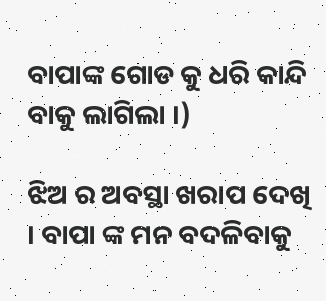ବାପାଙ୍କ ଗୋଡ କୁ ଧରି କାନ୍ଦି ବାକୁ ଲାଗିଲା ।)

ଝିଅ ର ଅବସ୍ଥା ଖରାପ ଦେଖି । ବାପା ଙ୍କ ମନ ବଦଳିବାକୁ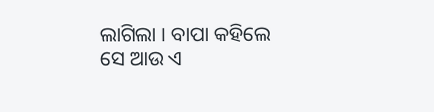ଲାଗିଲା । ବାପା କହିଲେ ସେ ଆଉ ଏ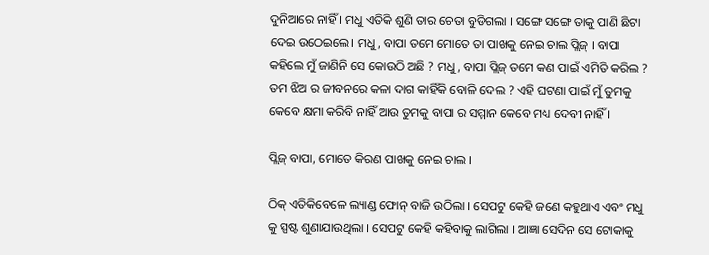ଦୁନିଆରେ ନାହିଁ । ମଧୁ ଏତିକି ଶୁଣି ତାର ଚେତା ବୁଡିଗଲା । ସଙ୍ଗେ ସଙ୍ଗେ ତାକୁ ପାଣି ଛିଟା ଦେଇ ଉଠେଇଲେ। ମଧୁ, ବାପା ତମେ ମୋତେ ତା ପାଖକୁ ନେଇ ଚାଲ ପ୍ଲିଜ୍ । ବାପା କହିଲେ ମୁଁ ଜାଣିନି ସେ କୋଉଠି ଅଛି ? ମଧୁ, ବାପା ପ୍ଲିଜ୍ ତମେ କଣ ପାଇଁ ଏମିତି କରିଲ ? ତମ ଝିଅ ର ଜୀବନରେ କଳା ଦାଗ କାହିଁକି ବୋଳି ଦେଲ ? ଏହି ଘଟଣା ପାଇଁ ମୁଁ ତୁମକୁ କେବେ କ୍ଷମା କରିବି ନାହିଁ ଆଉ ତୁମକୁ ବାପା ର ସମ୍ମାନ କେବେ ମଧ୍ୟ ଦେବୀ ନାହିଁ ।

ପ୍ଲିଜ୍ ବାପା, ମୋତେ କିରଣ ପାଖକୁ ନେଇ ଚାଲ ।

ଠିକ୍ ଏତିକିବେଳେ ଲ୍ୟାଣ୍ଡ ଫୋନ୍ ବାଜି ଉଠିଲା । ସେପଟୁ କେହି ଜଣେ କହୁଥାଏ ଏବଂ ମଧୁ କୁ ସ୍ପଷ୍ଟ ଶୁଣାଯାଉଥିଲା । ସେପଟୁ କେହି କହିବାକୁ ଲାଗିଲା । ଆଜ୍ଞା ସେଦିନ ସେ ଟୋକାକୁ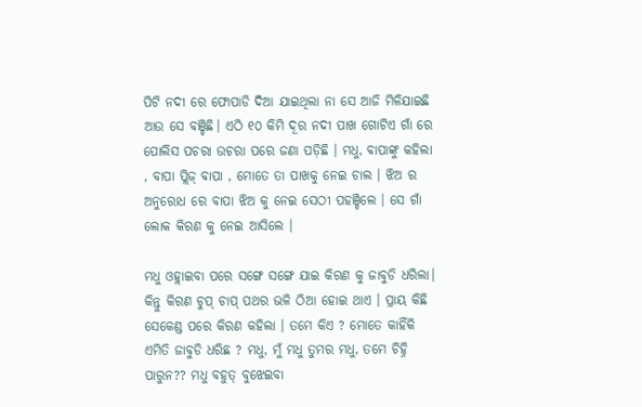ପିଟି ନଦୀ ରେ ଫୋପାଡି ଦିଆ ଯାଇଥିଲା ନା ସେ ଆଜି ମିଳିଯାଇଛି ଆଉ ସେ ବଞ୍ଚିଛି। ଏଠି ୧୦ କିମି ଦୂର ନଦୀ ପାଖ ଗୋଟିଏ ଗାଁ ରେ ପୋଲିସ ପଚରା ଉଚରା ପରେ ଜଣା ପଡ଼ିଛି । ମଧୁ, ବାପାଙ୍କୁ କହିଲା , ବାପା ପ୍ଲିଜ୍ ବାପା , ମୋତେ ତା ପାଖକୁ ନେଇ ଚାଲ । ଝିଅ ର ଅନୁରୋଧ ରେ ବାପା ଝିଅ କୁ ନେଇ ସେଠୀ ପହଞ୍ଚିଲେ । ସେ ଗାଁ ଲୋକ କିରଣ କୁ ନେଇ ଆସିଲେ ।

ମଧୁ ଓହ୍ଲାଇବା ପରେ ସଙ୍ଗେ ସଙ୍ଗେ ଯାଇ କିରଣ କୁ ଜାବୁଡି ଧରିଲା। କିନ୍ତୁ କିରଣ ଚୁପ୍ ଚାପ୍ ପଥର ଭଳି ଠିଆ ହୋଇ ଥାଏ । ପ୍ରାୟ କିଛି ସେକେଣ୍ଡ ପରେ କିରଣ କହିଲା । ତମେ କିଏ ? ମୋତେ କାହିଁକି ଏମିତି ଜାବୁଡି ଧରିଛ ? ମଧୁ, ମୁଁ ମଧୁ ତୁମର ମଧୁ, ତମେ ଚିହ୍ନି ପାରୁନ?? ମଧୁ ବହୁତ୍ ବୁଝେଇବା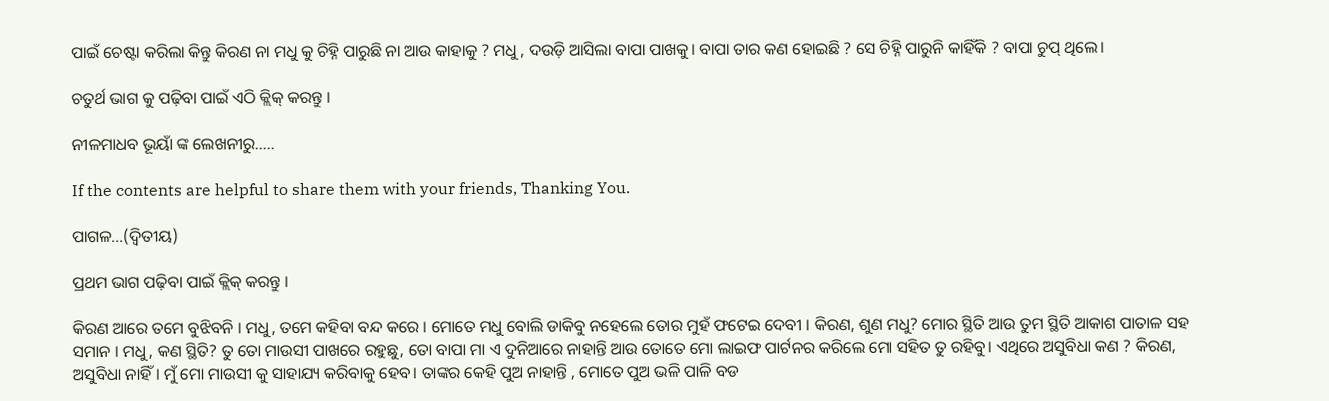ପାଇଁ ଚେଷ୍ଟା କରିଲା କିନ୍ତୁ କିରଣ ନା ମଧୁ କୁ ଚିହ୍ନି ପାରୁଛି ନା ଆଉ କାହାକୁ ? ମଧୁ , ଦଉଡ଼ି ଆସିଲା ବାପା ପାଖକୁ। ବାପା ତାର କଣ ହୋଇଛି ? ସେ ଚିହ୍ନି ପାରୁନି କାହିଁକି ? ବାପା ଚୁପ୍ ଥିଲେ।

ଚତୁର୍ଥ ଭାଗ କୁ ପଢ଼ିବା ପାଇଁ ଏଠି କ୍ଲିକ୍ କରନ୍ତୁ ।

ନୀଳମାଧବ ଭୂୟାଁ ଙ୍କ ଲେଖନୀରୁ…..

If the contents are helpful to share them with your friends, Thanking You.

ପାଗଳ…(ଦ୍ଵିତୀୟ)

ପ୍ରଥମ ଭାଗ ପଢ଼ିବା ପାଇଁ କ୍ଲିକ୍ କରନ୍ତୁ ।

କିରଣ ଆରେ ତମେ ବୁଝିବନି । ମଧୁ, ତମେ କହିବା ବନ୍ଦ କରେ । ମୋତେ ମଧୁ ବୋଲି ଡାକିବୁ ନହେଲେ ତୋର ମୁହଁ ଫଟେଇ ଦେବୀ । କିରଣ, ଶୁଣ ମଧୁ? ମୋର ସ୍ଥିତି ଆଉ ତୁମ ସ୍ଥିତି ଆକାଶ ପାତାଳ ସହ ସମାନ । ମଧୁ, କଣ ସ୍ଥିତି? ତୁ ତୋ ମାଉସୀ ପାଖରେ ରହୁଛୁ, ତୋ ବାପା ମା ଏ ଦୁନିଆରେ ନାହାନ୍ତି ଆଉ ତୋତେ ମୋ ଲାଇଫ ପାର୍ଟନର କରିଲେ ମୋ ସହିତ ତୁ ରହିବୁ। ଏଥିରେ ଅସୁବିଧା କଣ ? କିରଣ, ଅସୁବିଧା ନାହିଁ। ମୁଁ ମୋ ମାଉସୀ କୁ ସାହାଯ୍ୟ କରିବାକୁ ହେବ। ତାଙ୍କର କେହି ପୁଅ ନାହାନ୍ତି , ମୋତେ ପୁଅ ଭଳି ପାଳି ବଡ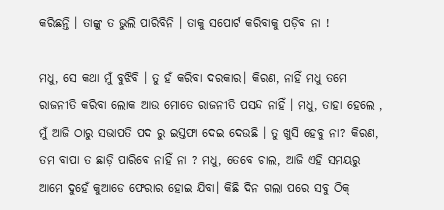କରିଛନ୍ତି । ତାଙ୍କୁ ତ ଭୁଲି ପାରିବିନି । ତାକୁ ସପୋର୍ଟ କରିବାକୁ ପଡ଼ିବ ନା !

ମଧୁ, ସେ କଥା ମୁଁ ବୁଝିବି । ତୁ ହଁ କରିବା ଦରକାର। କିରଣ, ନାହିଁ ମଧୁ ତମେ ରାଜନୀତି କରିବା ଲୋକ ଆଉ ମୋତେ ରାଜନୀତି ପସନ୍ଦ ନାହିଁ । ମଧୁ, ତାହା ହେଲେ , ମୁଁ ଆଜି ଠାରୁ ସଭାପତି ପଦ ରୁ ଇସ୍ତଫା ଦେଇ ଦେଉଛି । ତୁ ଖୁସି ହେବୁ ନା? କିରଣ, ତମ ବାପା ତ ଛାଡ଼ି ପାରିବେ ନାହିଁ ନା ? ମଧୁ, ତେବେ ଚାଲ, ଆଜି ଏହି ସମୟରୁ ଆମେ ଦୁହେଁ କୁଆଡେ ଫେରାର ହୋଇ ଯିବା। କିଛି ଦିନ ଗଲା ପରେ ସବୁ ଠିକ୍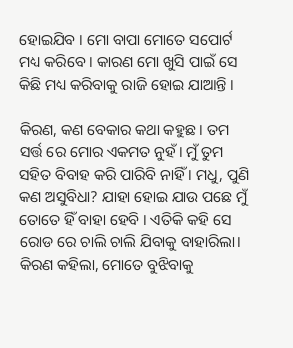ହୋଇଯିବ । ମୋ ବାପା ମୋତେ ସପୋର୍ଟ ମଧ୍ୟ କରିବେ । କାରଣ ମୋ ଖୁସି ପାଇଁ ସେ କିଛି ମଧ୍ୟ କରିବାକୁ ରାଜି ହୋଇ ଯାଆନ୍ତି ।

କିରଣ, କଣ ବେକାର କଥା କହୁଛ । ତମ ସର୍ତ୍ତ ରେ ମୋର ଏକମତ ନୁହଁ। ମୁଁ ତୁମ ସହିତ ବିବାହ କରି ପାରିବି ନାହିଁ । ମଧୁ, ପୁଣି କଣ ଅସୁବିଧା? ଯାହା ହୋଇ ଯାଉ ପଛେ ମୁଁ ତୋତେ ହିଁ ବାହା ହେବି । ଏତିକି କହି ସେ ରୋଡ ରେ ଚାଲି ଚାଲି ଯିବାକୁ ବାହାରିଲା। କିରଣ କହିଲା, ମୋତେ ବୁଝିବାକୁ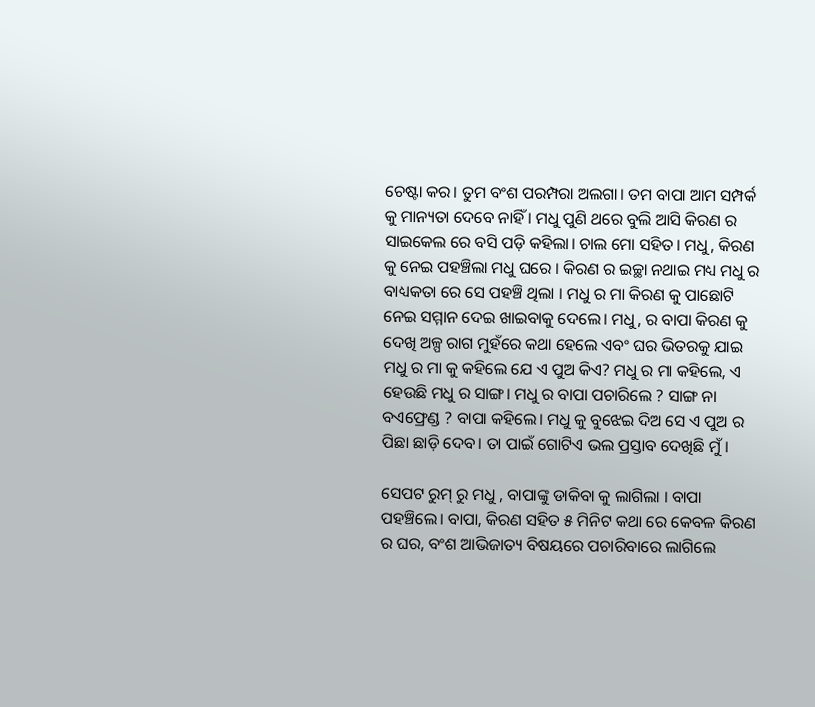ଚେଷ୍ଟା କର। ତୁମ ବଂଶ ପରମ୍ପରା ଅଲଗା। ତମ ବାପା ଆମ ସମ୍ପର୍କ କୁ ମାନ୍ୟତା ଦେବେ ନାହିଁ । ମଧୁ ପୁଣି ଥରେ ବୁଲି ଆସି କିରଣ ର ସାଇକେଲ ରେ ବସି ପଡ଼ି କହିଲା। ଚାଲ ମୋ ସହିତ। ମଧୁ, କିରଣ କୁ ନେଇ ପହଞ୍ଚିଲା ମଧୁ ଘରେ । କିରଣ ର ଇଚ୍ଛା ନଥାଇ ମଧ୍ୟ ମଧୁ ର ବାଧ୍ୟକତା ରେ ସେ ପହଞ୍ଚି ଥିଲା । ମଧୁ ର ମା କିରଣ କୁ ପାଛୋଟି ନେଇ ସମ୍ମାନ ଦେଇ ଖାଇବାକୁ ଦେଲେ। ମଧୁ, ର ବାପା କିରଣ କୁ ଦେଖି ଅଳ୍ପ ରାଗ ମୁହଁରେ କଥା ହେଲେ ଏବଂ ଘର ଭିତରକୁ ଯାଇ ମଧୁ ର ମା କୁ କହିଲେ ଯେ ଏ ପୁଅ କିଏ? ମଧୁ ର ମା କହିଲେ, ଏ ହେଉଛି ମଧୁ ର ସାଙ୍ଗ। ମଧୁ ର ବାପା ପଚାରିଲେ ? ସାଙ୍ଗ ନା ବଏଫ୍ରେଣ୍ଡ ? ବାପା କହିଲେ। ମଧୁ କୁ ବୁଝେଇ ଦିଅ ସେ ଏ ପୁଅ ର ପିଛା ଛାଡ଼ି ଦେବ। ତା ପାଇଁ ଗୋଟିଏ ଭଲ ପ୍ରସ୍ତାବ ଦେଖିଛି ମୁଁ ।

ସେପଟ ରୁମ୍ ରୁ ମଧୁ , ବାପାଙ୍କୁ ଡାକିବା କୁ ଲାଗିଲା । ବାପା ପହଞ୍ଚିଲେ। ବାପା, କିରଣ ସହିତ ୫ ମିନିଟ କଥା ରେ କେବଳ କିରଣ ର ଘର, ବଂଶ ଆଭିଜାତ୍ୟ ବିଷୟରେ ପଚାରିବାରେ ଲାଗିଲେ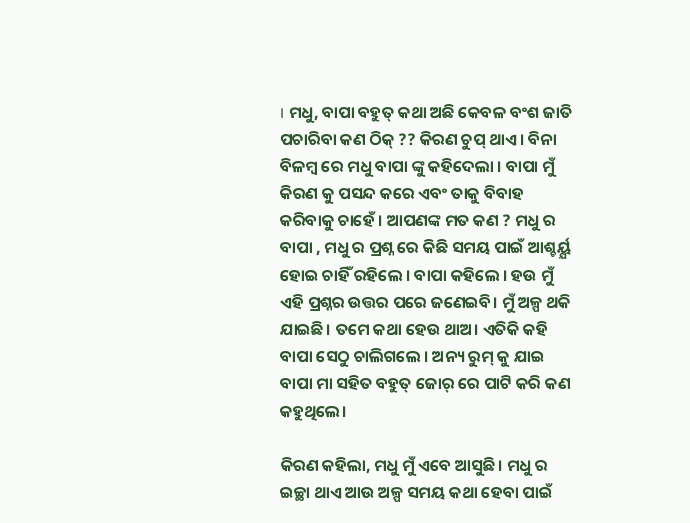। ମଧୁ, ବାପା ବହୁତ୍ କଥା ଅଛି କେବଳ ବଂଶ ଜାତି ପଚାରିବା କଣ ଠିକ୍ ?? କିରଣ ଚୁପ୍ ଥାଏ। ବିନା ବିଳମ୍ବ ରେ ମଧୁ ବାପା ଙ୍କୁ କହିଦେଲା । ବାପା ମୁଁ କିରଣ କୁ ପସନ୍ଦ କରେ ଏବଂ ତାକୁ ବିବାହ କରିବାକୁ ଚାହେଁ । ଆପଣଙ୍କ ମତ କଣ ? ମଧୁ ର ବାପା , ମଧୁ ର ପ୍ରଶ୍ନ ରେ କିଛି ସମୟ ପାଇଁ ଆଶ୍ଚର୍ୟ୍ଯ ହୋଇ ଚାହିଁ ରହିଲେ । ବାପା କହିଲେ । ହଉ ମୁଁ ଏହି ପ୍ରଶ୍ନର ଉତ୍ତର ପରେ ଜଣେଇବି। ମୁଁ ଅଳ୍ପ ଥକି ଯାଇଛି। ତମେ କଥା ହେଉ ଥାଅ। ଏତିକି କହି ବାପା ସେଠୁ ଚାଲିଗଲେ । ଅନ୍ୟ ରୁମ୍ କୁ ଯାଇ ବାପା ମା ସହିତ ବହୁତ୍ ଜୋର୍ ରେ ପାଟି କରି କଣ କହୁଥିଲେ।

କିରଣ କହିଲା, ମଧୁ ମୁଁ ଏବେ ଆସୁଛି। ମଧୁ ର ଇଚ୍ଛା ଥାଏ ଆଉ ଅଳ୍ପ ସମୟ କଥା ହେବା ପାଇଁ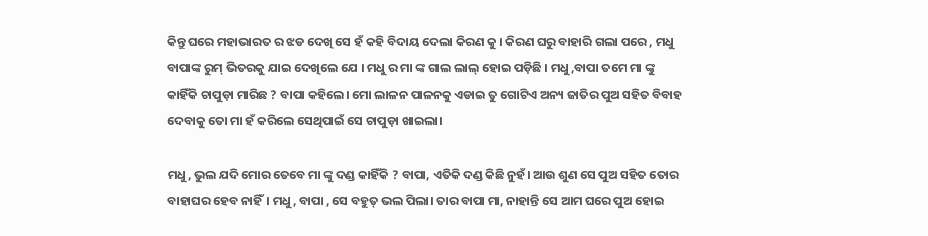କିନ୍ତୁ ଘରେ ମହାଭାରତ ର ଝଡ ଦେଖି ସେ ହଁ କହି ବିଦାୟ ଦେଲା କିରଣ କୁ । କିରଣ ଘରୁ ବାହାରି ଗଲା ପରେ , ମଧୁ ବାପାଙ୍କ ରୁମ୍ ଭିତରକୁ ଯାଇ ଦେଖିଲେ ଯେ । ମଧୁ ର ମା ଙ୍କ ଗାଲ ଲାଲ୍ ହୋଇ ପଡ଼ିଛି । ମଧୁ,ବାପା ତମେ ମା ଙ୍କୁ କାହିଁକି ଚାପୁଡ଼ା ମାରିଛ ? ବାପା କହିଲେ। ମୋ ଲାଳନ ପାଳନକୁ ଏଡାଇ ତୁ ଗୋଟିଏ ଅନ୍ୟ ଜାତିର ପୁଅ ସହିତ ବିବାହ ଦେବାକୁ ତୋ ମା ହଁ କରିଲେ ସେଥିପାଇଁ ସେ ଚାପୁଡ଼ା ଖାଇଲା।

ମଧୁ, ଭୁଲ ଯଦି ମୋର ତେବେ ମା ଙ୍କୁ ଦଣ୍ଡ କାହିଁକି ? ବାପା, ଏତିକି ଦଣ୍ଡ କିଛି ନୁହଁ। ଆଉ ଶୁଣ ସେ ପୁଅ ସହିତ ତୋର ବାହାଘର ହେବ ନାହିଁ। ମଧୁ, ବାପା , ସେ ବହୁତ୍ ଭଲ ପିଲା। ତାର ବାପା ମା, ନାହାନ୍ତି ସେ ଆମ ଘରେ ପୁଅ ହୋଇ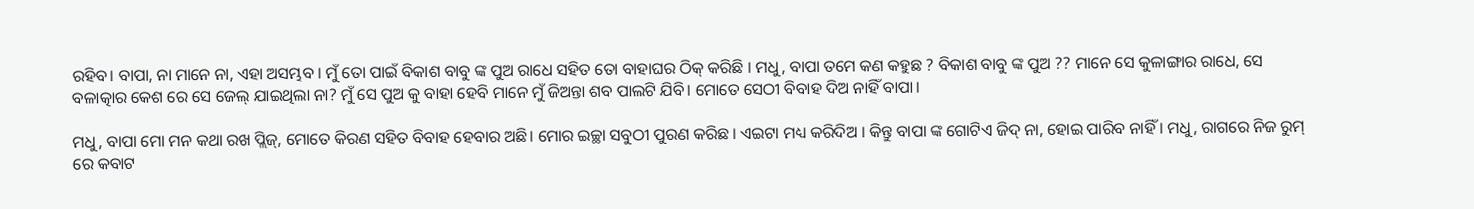ରହିବ। ବାପା, ନା ମାନେ ନା, ଏହା ଅସମ୍ଭବ । ମୁଁ ତୋ ପାଇଁ ବିକାଶ ବାବୁ ଙ୍କ ପୁଅ ରାଧେ ସହିତ ତୋ ବାହାଘର ଠିକ୍ କରିଛି । ମଧୁ, ବାପା ତମେ କଣ କହୁଛ ? ବିକାଶ ବାବୁ ଙ୍କ ପୁଅ ?? ମାନେ ସେ କୁଳାଙ୍ଗାର ରାଧେ, ସେ ବଳାତ୍କାର କେଶ ରେ ସେ ଜେଲ୍ ଯାଇଥିଲା ନା? ମୁଁ ସେ ପୁଅ କୁ ବାହା ହେବି ମାନେ ମୁଁ ଜିଅନ୍ତା ଶବ ପାଲଟି ଯିବି। ମୋତେ ସେଠୀ ବିବାହ ଦିଅ ନାହିଁ ବାପା।

ମଧୁ, ବାପା ମୋ ମନ କଥା ରଖ ପ୍ଲିଜ୍, ମୋତେ କିରଣ ସହିତ ବିବାହ ହେବାର ଅଛି। ମୋର ଇଚ୍ଛା ସବୁଠୀ ପୁରଣ କରିଛ । ଏଇଟା ମଧ୍ୟ କରିଦିଅ । କିନ୍ତୁ ବାପା ଙ୍କ ଗୋଟିଏ ଜିଦ୍ ନା, ହୋଇ ପାରିବ ନାହିଁ । ମଧୁ, ରାଗରେ ନିଜ ରୁମ୍ ରେ କବାଟ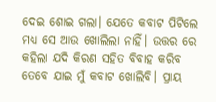ଦେଇ ଶୋଇ ଗଲା। ଯେତେ କବାଟ ପିଟିଲେ ମଧ୍ୟ ସେ ଆଉ ଖୋଲିଲା ନାହିଁ। ଉତ୍ତର ରେ କହିଲା ଯଦି କିରଣ ସହିତ ବିବାହ କରିବ ତେବେ ଯାଇ ମୁଁ କବାଟ ଖୋଲିବି। ପ୍ରାୟ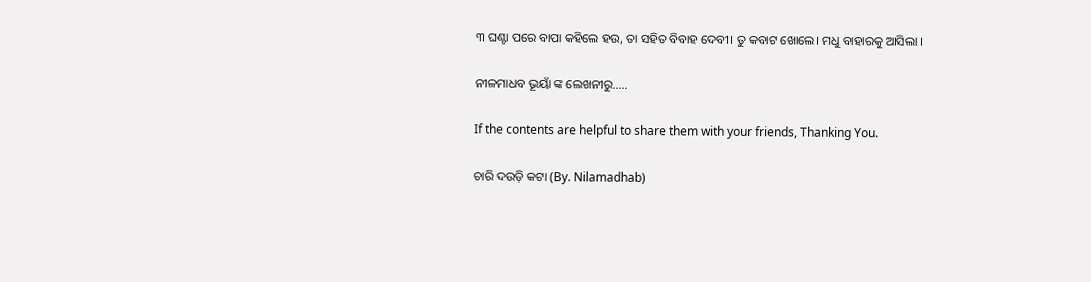୩ ଘଣ୍ଟା ପରେ ବାପା କହିଲେ ହଉ, ତା ସହିତ ବିବାହ ଦେବୀ। ତୁ କବାଟ ଖୋଲେ। ମଧୁ ବାହାରକୁ ଆସିଲା ।

ନୀଳମାଧବ ଭୂୟାଁ ଙ୍କ ଲେଖନୀରୁ…..

If the contents are helpful to share them with your friends, Thanking You.

ଚାରି ଦଉଡ଼ି କଟା (By. Nilamadhab)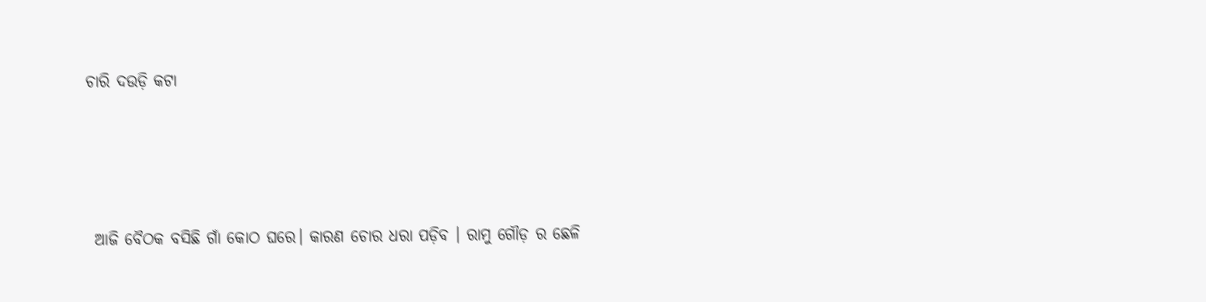ଚାରି ଦଉଡ଼ି କଟା






 ଆଜି ବୈଠକ ବସିଛି ଗାଁ କୋଠ ଘରେ। କାରଣ ଚୋର ଧରା ପଡ଼ିବ । ରାମୁ ଗୌଡ଼ ର ଛେଳି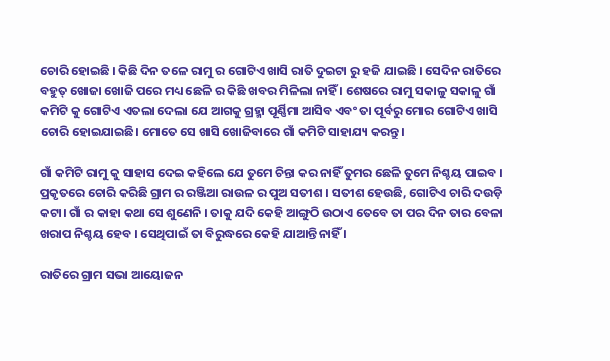ଚୋରି ହୋଇଛି । କିଛି ଦିନ ତଳେ ରାମୁ ର ଗୋଟିଏ ଖାସି ରାତି ଦୁଇଟା ରୁ ହଜି ଯାଇଛି । ସେଦିନ ରାତିରେ ବହୁତ୍ ଖୋଜା ଖୋଜି ପରେ ମଧ୍ୟ ଛେଳି ର କିଛି ଖବର ମିଳିଲା ନାହିଁ । ଶେଷରେ ରାମୁ ସକାଳୁ ସକାଳୁ ଗାଁ କମିଟି କୁ ଗୋଟିଏ ଏତଲା ଦେଲା ଯେ ଆଗକୁ ଗ୍ରହ୍ମା ପୂର୍ଣ୍ଣିମା ଆସିବ ଏବଂ ତା ପୂର୍ବରୁ ମୋର ଗୋଟିଏ ଖାସି ଚୋରି ହୋଇଯାଇଛି। ମୋତେ ସେ ଖାସି ଖୋଜିବାରେ ଗାଁ କମିଟି ସାହାଯ୍ୟ କରନ୍ତୁ ।

ଗାଁ କମିଟି ରାମୁ କୁ ସାହାସ ଦେଇ କହିଲେ ଯେ ତୁମେ ଚିନ୍ତା କର ନାହିଁ ତୁମର ଛେଳି ତୁମେ ନିଶ୍ଚୟ ପାଇବ । ପ୍ରକୃତରେ ଚୋରି କରିଛି ଗ୍ରାମ ର ରଞ୍ଜିଆ ରାଉଳ ର ପୁଅ ସତୀଶ । ସତୀଶ ହେଉଛି, ଗୋଟିଏ ଚାରି ଦଉଡ଼ି କଟା। ଗାଁ ର କାହା କଥା ସେ ଶୁଣେନି । ତାକୁ ଯଦି କେହି ଆଙ୍ଗୁଠି ଉଠାଏ ତେବେ ତା ପର ଦିନ ତାର ବେଳା ଖରାପ ନିଶ୍ଚୟ ହେବ । ସେଥିପାଇଁ ତା ବିରୁଦ୍ଧରେ କେହି ଯାଆନ୍ତି ନାହିଁ ।

ରାତିରେ ଗ୍ରାମ ସଭା ଆୟୋଜନ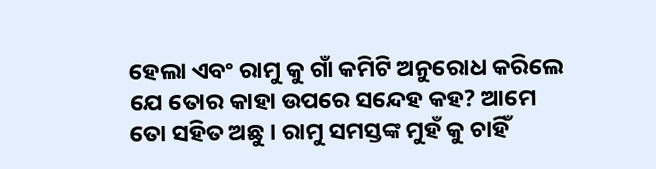ହେଲା ଏବଂ ରାମୁ କୁ ଗାଁ କମିଟି ଅନୁରୋଧ କରିଲେ ଯେ ତୋର କାହା ଉପରେ ସନ୍ଦେହ କହ? ଆମେ ତୋ ସହିତ ଅଛୁ । ରାମୁ ସମସ୍ତଙ୍କ ମୁହଁ କୁ ଚାହିଁ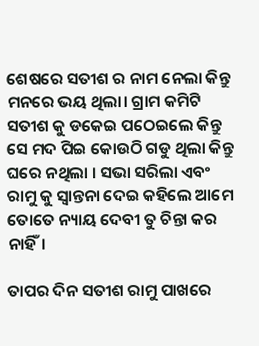ଶେଷରେ ସତୀଶ ର ନାମ ନେଲା କିନ୍ତୁ ମନରେ ଭୟ ଥିଲା। ଗ୍ରାମ କମିଟି ସତୀଶ କୁ ଡକେଇ ପଠେଇଲେ କିନ୍ତୁ ସେ ମଦ ପିଇ କୋଉଠି ଗଡୁ ଥିଲା କିନ୍ତୁ ଘରେ ନଥିଲା । ସଭା ସରିଲା ଏବଂ ରାମୁ କୁ ସ୍ୱାନ୍ତନା ଦେଇ କହିଲେ ଆମେ ତୋତେ ନ୍ୟାୟ ଦେବୀ ତୁ ଚିନ୍ତା କର ନାହିଁ।

ତାପର ଦିନ ସତୀଶ ରାମୁ ପାଖରେ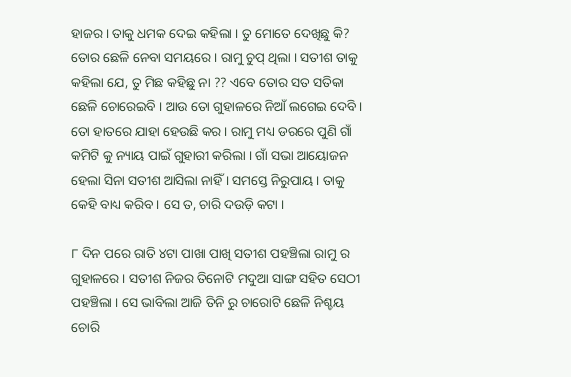ହାଜର । ତାକୁ ଧମକ ଦେଇ କହିଲା । ତୁ ମୋତେ ଦେଖିଛୁ କି? ତୋର ଛେଳି ନେବା ସମୟରେ । ରାମୁ ଚୁପ୍ ଥିଲା । ସତୀଶ ତାକୁ କହିଲା ଯେ, ତୁ ମିଛ କହିଛୁ ନା ?? ଏବେ ତୋର ସତ ସତିକା ଛେଳି ଚୋରେଇବି । ଆଉ ତୋ ଗୁହାଳରେ ନିଆଁ ଲଗେଇ ଦେବି । ତୋ ହାତରେ ଯାହା ହେଉଛି କର । ରାମୁ ମଧ୍ୟ ଡରରେ ପୁଣି ଗାଁ କମିଟି କୁ ନ୍ୟାୟ ପାଇଁ ଗୁହାରୀ କରିଲା । ଗାଁ ସଭା ଆୟୋଜନ ହେଲା ସିନା ସତୀଶ ଆସିଲା ନାହିଁ । ସମସ୍ତେ ନିରୁପାୟ । ତାକୁ କେହି ବାଧ୍ୟ କରିବ । ସେ ତ, ଚାରି ଦଉଡ଼ି କଟା ।

୮ ଦିନ ପରେ ରାତି ୪ଟା ପାଖା ପାଖି ସତୀଶ ପହଞ୍ଚିଲା ରାମୁ ର ଗୁହାଳରେ । ସତୀଶ ନିଜର ତିନୋଟି ମଦୁଆ ସାଙ୍ଗ ସହିତ ସେଠୀ ପହଞ୍ଚିଲା । ସେ ଭାବିଲା ଆଜି ତିନି ରୁ ଚାରୋଟି ଛେଳି ନିଶ୍ଚୟ ଚୋରି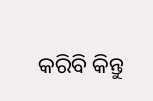କରିବି କିନ୍ତୁ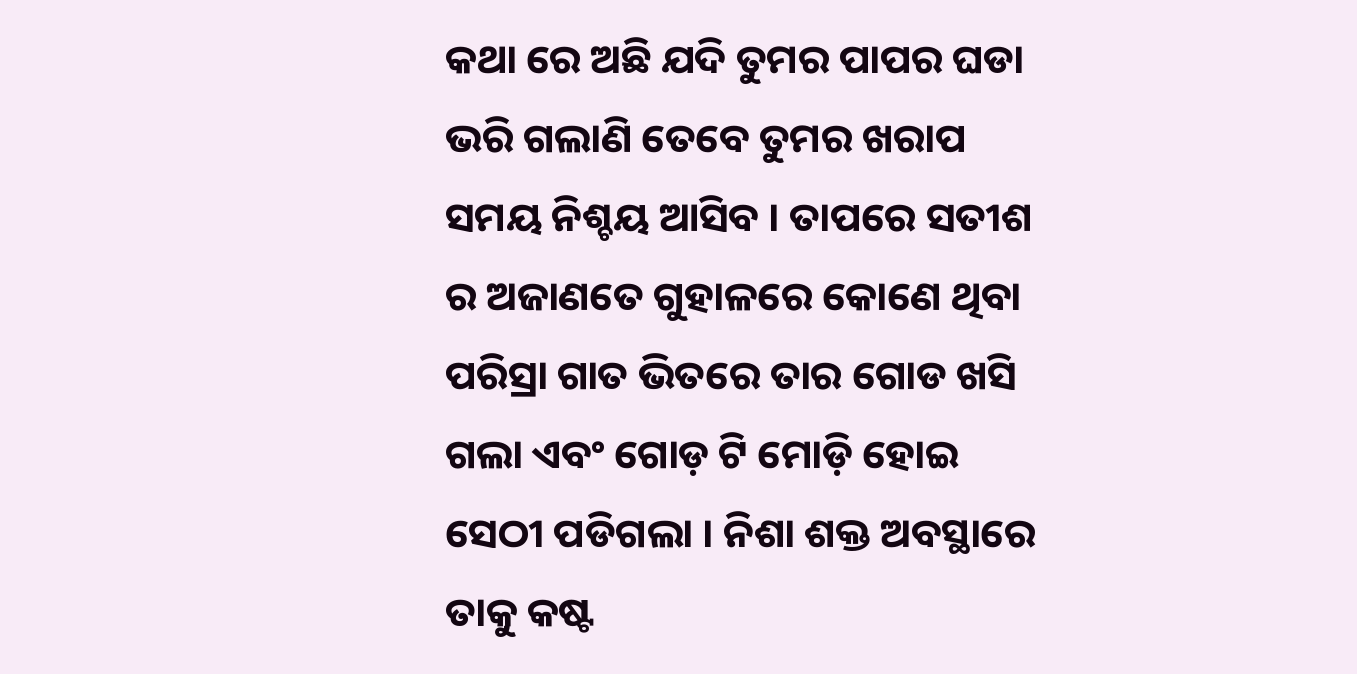କଥା ରେ ଅଛି ଯଦି ତୁମର ପାପର ଘଡା ଭରି ଗଲାଣି ତେବେ ତୁମର ଖରାପ ସମୟ ନିଶ୍ଚୟ ଆସିବ । ତାପରେ ସତୀଶ ର ଅଜାଣତେ ଗୁହାଳରେ କୋଣେ ଥିବା ପରିସ୍ରା ଗାତ ଭିତରେ ତାର ଗୋଡ ଖସି ଗଲା ଏବଂ ଗୋଡ଼ ଟି ମୋଡ଼ି ହୋଇ ସେଠୀ ପଡିଗଲା । ନିଶା ଶକ୍ତ ଅବସ୍ଥାରେ ତାକୁ କଷ୍ଟ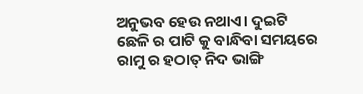ଅନୁଭବ ହେଉ ନଥାଏ। ଦୁଇଟି ଛେଳି ର ପାଟି କୁ ବାନ୍ଧିବା ସମୟରେ ରାମୁ ର ହଠାତ୍ ନିଦ ଭାଙ୍ଗି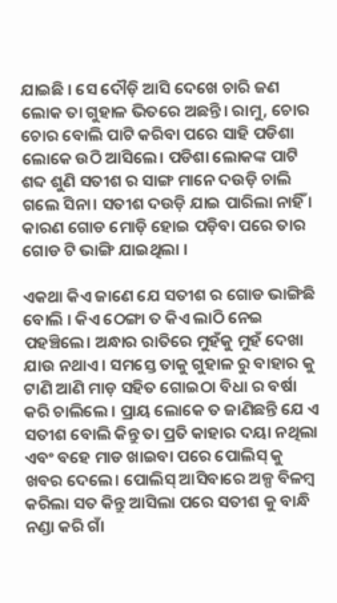ଯାଇଛି । ସେ ଦୌଡ଼ି ଆସି ଦେଖେ ଚାରି ଜଣ ଲୋକ ତା ଗୁହାଳ ଭିତରେ ଅଛନ୍ତି। ରାମୁ, ଚୋର ଚୋର ବୋଲି ପାଟି କରିବା ପରେ ସାହି ପଡିଶା ଲୋକେ ଉଠି ଆସିଲେ। ପଡିଶା ଲୋକଙ୍କ ପାଟି ଶବ୍ଦ ଶୁଣି ସତୀଶ ର ସାଙ୍ଗ ମାନେ ଦଉଡ଼ି ଚାଲି ଗଲେ ସିନା। ସତୀଶ ଦଉଡ଼ି ଯାଇ ପାରିଲା ନାହିଁ । କାରଣ ଗୋଡ ମୋଡ଼ି ହୋଇ ପଡ଼ିବା ପରେ ତାର ଗୋଡ ଟି ଭାଙ୍ଗି ଯାଇଥିଲା ।

ଏକଥା କିଏ ଜାଣେ ଯେ ସତୀଶ ର ଗୋଡ ଭାଙ୍ଗିଛି ବୋଲି । କିଏ ଠେଙ୍ଗା ତ କିଏ ଲାଠି ନେଇ ପହଞ୍ଚିଲେ। ଅନ୍ଧାର ରାତିରେ ମୁହଁକୁ ମୁହଁ ଦେଖା ଯାଉ ନଥାଏ। ସମସ୍ତେ ତାକୁ ଗୁହାଳ ରୁ ବାହାର କୁ ଟାଣି ଆଣି ମାଡ଼ ସହିତ ଗୋଇଠା ବିଧା ର ବର୍ଷା କରି ଚାଲିଲେ । ପ୍ରାୟ ଲୋକେ ତ ଜାଣିଛନ୍ତି ଯେ ଏ ସତୀଶ ବୋଲି କିନ୍ତୁ ତା ପ୍ରତି କାହାର ଦୟା ନଥିଲା ଏବଂ ବହେ ମାଡ ଖାଇବା ପରେ ପୋଲିସ୍ କୁ ଖବର ଦେଲେ। ପୋଲିସ୍ ଆସିବାରେ ଅଳ୍ପ ବିଳମ୍ବ କରିଲା ସତ କିନ୍ତୁ ଆସିଲା ପରେ ସତୀଶ କୁ ବାନ୍ଧି ନଣ୍ଡା କରି ଗାଁ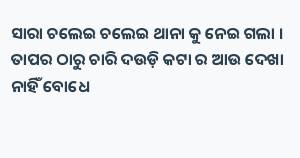ସାରା ଚଲେଇ ଚଲେଇ ଥାନା କୁ ନେଇ ଗଲା । ତାପର ଠାରୁ ଚାରି ଦଉଡ଼ି କଟା ର ଆଉ ଦେଖା ନାହିଁ ବୋଧେ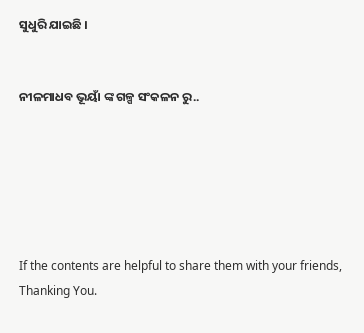ସୁଧୁରି ଯାଇଛି ।


ନୀଳମାଧବ ଭୂୟାଁ ଙ୍କ ଗଳ୍ପ ସଂକଳନ ରୁ..






If the contents are helpful to share them with your friends, Thanking You.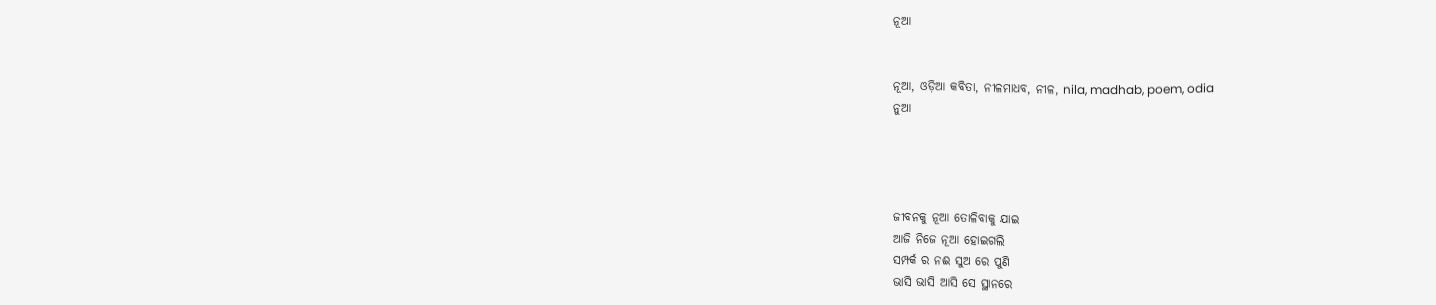ନୂଆ


ନୂଆ, ଓଡ଼ିଆ କବିତା, ନୀଳମାଧବ, ନୀଳ, nila, madhab, poem, odia
ନୁଆ




ଜୀବନକୁ ନୂଆ ତୋଳିବାକୁ ଯାଇ
ଆଜି ନିଜେ ନୂଆ ହୋଇଗଲି
ସମ୍ପର୍କ ର ନଈ ସୁଅ ରେ ପୁଣି
ଭାସି ଭାସି ଆସି ସେ ସ୍ଥାନରେ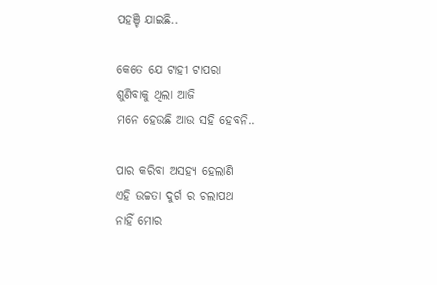ପହଞ୍ଚି ଯାଇଛି..

କେତେ ଯେ ଟାହୀ ଟାପରା
ଶୁଣିବାକୁ ଥିଲା ଆଜି
ମନେ ହେଉଛି ଆଉ ସହି ହେବନି..

ପାର କରିବା ଅସହ୍ୟ ହେଲାଣି
ଏହି ଉଚ୍ଚତା ଦୁର୍ଗ ର ଚଲାପଥ
ନାହିଁ ମୋର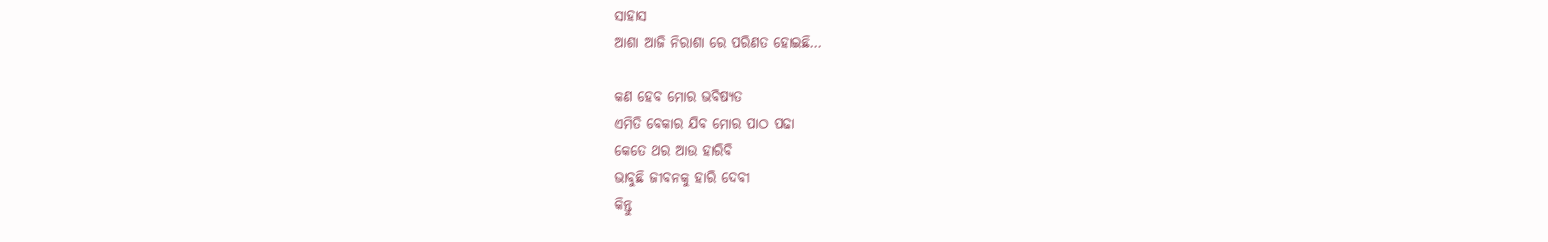ସାହାସ
ଆଶା ଆଜି ନିରାଶା ରେ ପରିଣତ ହୋଇଛି…

କଣ ହେବ ମୋର ଭବିଷ୍ୟତ
ଏମିତି ବେକାର ଯିବ ମୋର ପାଠ ପଢା
କେତେ ଥର ଆଉ ହାରିବି
ଭାବୁଛି ଜୀବନକୁ ହାରି ଦେବୀ
କିନ୍ତୁ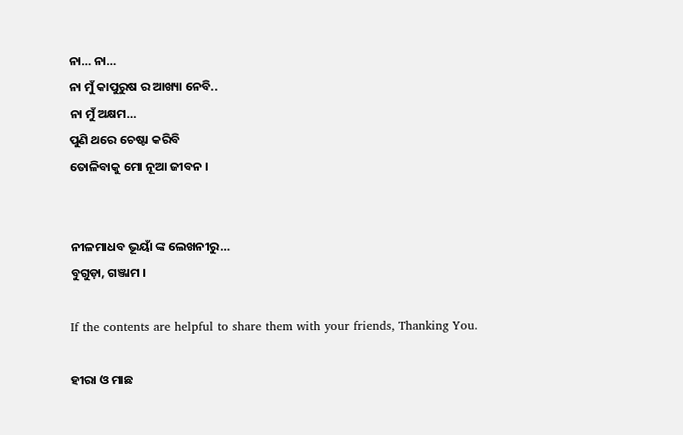ନା… ନା…
ନା ମୁଁ କାପୁରୁଷ ର ଆଖ୍ୟା ନେବି..
ନା ମୁଁ ଅକ୍ଷମ…
ପୁଣି ଥରେ ଚେଷ୍ଟା କରିବି
ତୋଳିବାକୁ ମୋ ନୂଆ ଜୀବନ ।


ନୀଳମାଧବ ଭୂୟାଁ ଙ୍କ ଲେଖନୀରୁ…
ବୁଗୁଡ଼ା, ଗଞ୍ଜାମ ।

If the contents are helpful to share them with your friends, Thanking You.

ହୀରା ଓ ମାଛ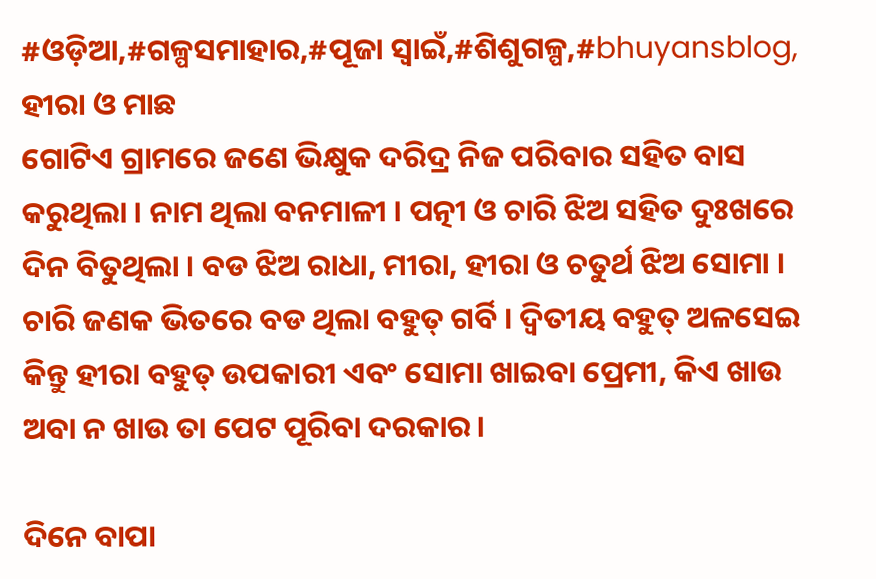#ଓଡ଼ିଆ,#ଗଳ୍ପସମାହାର,#ପୂଜା ସ୍ୱାଇଁ,#ଶିଶୁଗଳ୍ପ,#bhuyansblog,
ହୀରା ଓ ମାଛ
ଗୋଟିଏ ଗ୍ରାମରେ ଜଣେ ଭିକ୍ଷୁକ ଦରିଦ୍ର ନିଜ ପରିବାର ସହିତ ବାସ କରୁଥିଲା । ନାମ ଥିଲା ବନମାଳୀ । ପତ୍ନୀ ଓ ଚାରି ଝିଅ ସହିତ ଦୁଃଖରେ ଦିନ ବିତୁଥିଲା । ବଡ ଝିଅ ରାଧା, ମୀରା, ହୀରା ଓ ଚତୁର୍ଥ ଝିଅ ସୋମା । ଚାରି ଜଣକ ଭିତରେ ବଡ ଥିଲା ବହୁତ୍ ଗର୍ବି । ଦ୍ୱିତୀୟ ବହୁତ୍ ଅଳସେଇ କିନ୍ତୁ ହୀରା ବହୁତ୍ ଉପକାରୀ ଏବଂ ସୋମା ଖାଇବା ପ୍ରେମୀ, କିଏ ଖାଉ ଅବା ନ ଖାଉ ତା ପେଟ ପୂରିବା ଦରକାର।

ଦିନେ ବାପା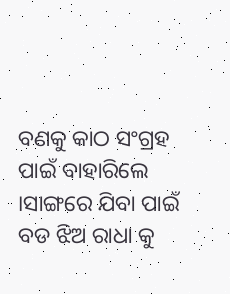ବଣକୁ କାଠ ସଂଗ୍ରହ ପାଇଁ ବାହାରିଲେ ।ସାଙ୍ଗରେ ଯିବା ପାଇଁ ବଡ ଝିଅ ରାଧା କୁ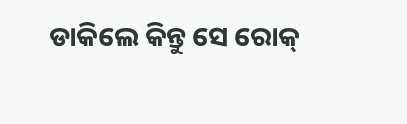ଡାକିଲେ କିନ୍ତୁ ସେ ରୋକ୍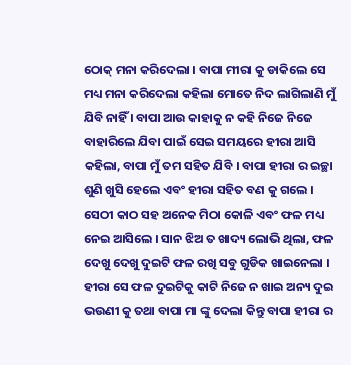ଠୋକ୍ ମନା କରିଦେଲା । ବାପା ମୀରା କୁ ଡାକିଲେ ସେ ମଧ୍ୟ ମନା କରିଦେଲା କହିଲା ମୋତେ ନିଦ ଲାଗିଲାଣି ମୁଁ ଯିବି ନାହିଁ । ବାପା ଆଉ କାହାକୁ ନ କହି ନିଜେ ନିଜେ ବାହାରିଲେ ଯିବା ପାଇଁ ସେଇ ସମୟରେ ହୀରା ଆସି କହିଲା, ବାପା ମୁଁ ତମ ସହିତ ଯିବି । ବାପା ହୀରା ର ଇଚ୍ଛା ଶୁଣି ଖୁସି ହେଲେ ଏବଂ ହୀରା ସହିତ ବଣ କୁ ଗଲେ । ସେଠୀ କାଠ ସହ ଅନେକ ମିଠା କୋଳି ଏବଂ ଫଳ ମଧ୍ୟ ନେଇ ଆସିଲେ । ସାନ ଝିଅ ତ ଖାଦ୍ୟ ଲୋଭି ଥିଲା, ଫଳ ଦେଖୁ ଦେଖୁ ଦୁଇଟି ଫଳ ରଖି ସବୁ ଗୁଡିକ ଖାଇନେଲା । ହୀରା ସେ ଫଳ ଦୁଇଟିକୁ କାଟି ନିଜେ ନ ଖାଇ ଅନ୍ୟ ଦୁଇ ଭଉଣୀ କୁ ତଥା ବାପା ମା ଙ୍କୁ ଦେଲା କିନ୍ତୁ ବାପା ହୀରା ର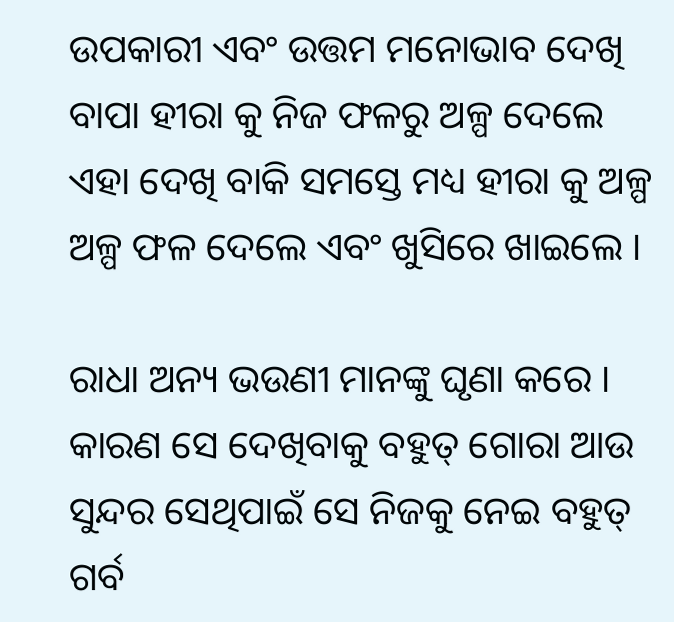ଉପକାରୀ ଏବଂ ଉତ୍ତମ ମନୋଭାବ ଦେଖି ବାପା ହୀରା କୁ ନିଜ ଫଳରୁ ଅଳ୍ପ ଦେଲେ ଏହା ଦେଖି ବାକି ସମସ୍ତେ ମଧ୍ୟ ହୀରା କୁ ଅଳ୍ପ ଅଳ୍ପ ଫଳ ଦେଲେ ଏବଂ ଖୁସିରେ ଖାଇଲେ ।

ରାଧା ଅନ୍ୟ ଭଉଣୀ ମାନଙ୍କୁ ଘୃଣା କରେ । କାରଣ ସେ ଦେଖିବାକୁ ବହୁତ୍ ଗୋରା ଆଉ ସୁନ୍ଦର ସେଥିପାଇଁ ସେ ନିଜକୁ ନେଇ ବହୁତ୍ ଗର୍ବ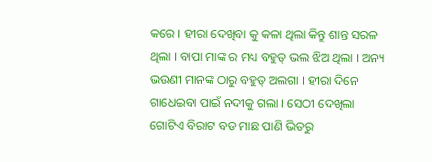କରେ । ହୀରା ଦେଖିବା କୁ କଳା ଥିଲା କିନ୍ତୁ ଶାନ୍ତ ସରଳ ଥିଲା । ବାପା ମାଙ୍କ ର ମଧ୍ୟ ବହୁତ୍ ଭଲ ଝିଅ ଥିଲା । ଅନ୍ୟ ଭଉଣୀ ମାନଙ୍କ ଠାରୁ ବହୁତ୍ ଅଲଗା । ହୀରା ଦିନେ ଗାଧେଇବା ପାଇଁ ନଦୀକୁ ଗଲା । ସେଠୀ ଦେଖିଲା ଗୋଟିଏ ବିରାଟ ବଡ ମାଛ ପାଣି ଭିତରୁ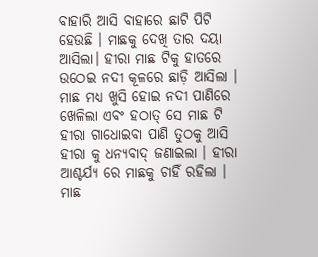ବାହାରି ଆସି ବାହାରେ ଛାଟି ପିଟି ହେଉଛି । ମାଛକୁ ଦେଖି ତାର ଦୟା ଆସିଲା। ହୀରା ମାଛ ଟିକୁ ହାତରେ ଉଠେଇ ନଦୀ କୂଳରେ ଛାଡ଼ି ଆସିଲା । ମାଛ ମଧ୍ୟ ଖୁସି ହୋଇ ନଦୀ ପାଣିରେ ଖେଳିଲା ଏବଂ ହଠାତ୍ ସେ ମାଛ ଟି ହୀରା ଗାଧୋଇବା ପାଣି ତୁଠକୁ ଆସି ହୀରା କୁ ଧନ୍ୟବାଦ୍ ଜଣାଇଲା । ହୀରା ଆଶ୍ଚର୍ଯ୍ୟ ରେ ମାଛକୁ ଚାହିଁ ରହିଲା । ମାଛ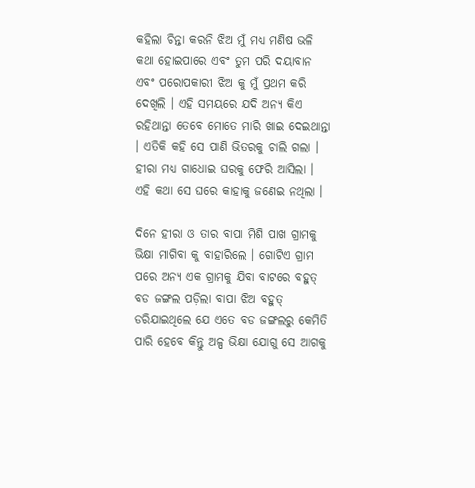କହିଲା ଚିନ୍ତା କରନି ଝିଅ ମୁଁ ମଧ୍ୟ ମଣିଷ ଭଳି କଥା ହୋଇପାରେ ଏବଂ ତୁମ ପରି ଦୟାବାନ ଏବଂ ପରୋପକାରୀ ଝିଅ କୁ ମୁଁ ପ୍ରଥମ କରି ଦେଖିଲି । ଏହି ସମୟରେ ଯଦି ଅନ୍ୟ କିଏ ରହିଥାନ୍ତା ତେବେ ମୋତେ ମାରି ଖାଇ ଦେଇଥାନ୍ତା । ଏତିକି କହି ସେ ପାଣି ଭିତରକୁ ଚାଲି ଗଲା । ହୀରା ମଧ୍ୟ ଗାଧୋଇ ଘରକୁ ଫେରି ଆସିଲା । ଏହି କଥା ସେ ଘରେ କାହାକୁ ଜଣେଇ ନଥିଲା ।

ଦିନେ ହୀରା ଓ ତାର ବାପା ମିଶି ପାଖ ଗ୍ରାମକୁ ଭିକ୍ଷା ମାଗିବା କୁ ବାହାରିଲେ । ଗୋଟିଏ ଗ୍ରାମ ପରେ ଅନ୍ୟ ଏକ ଗ୍ରାମକୁ ଯିବା ବାଟରେ ବହୁତ୍ ବଡ ଜଙ୍ଗଲ ପଡ଼ିଲା ବାପା ଝିଅ ବହୁତ୍ ଡରିଯାଇଥିଲେ ଯେ ଏତେ ବଡ ଜଙ୍ଗଲରୁ କେମିତି ପାରି ହେବେ କିନ୍ତୁ ଅଳ୍ପ ଭିକ୍ଷା ଯୋଗୁ ସେ ଆଗକୁ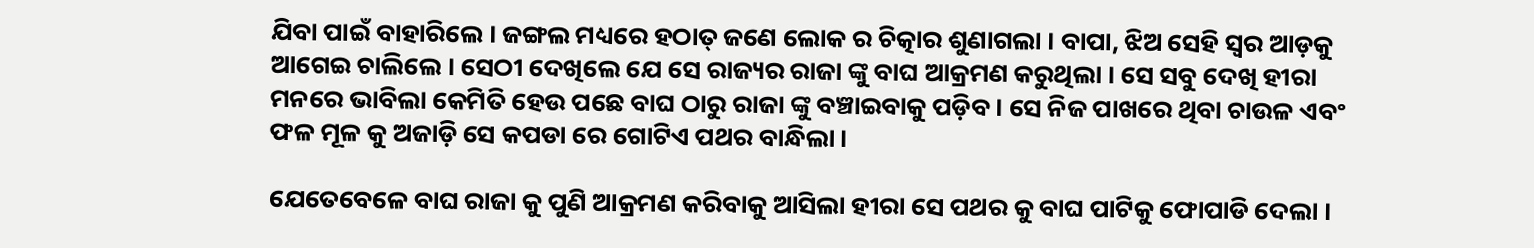ଯିବା ପାଇଁ ବାହାରିଲେ । ଜଙ୍ଗଲ ମଧ୍ୟରେ ହଠାତ୍ ଜଣେ ଲୋକ ର ଚିତ୍କାର ଶୁଣାଗଲା । ବାପା, ଝିଅ ସେହି ସ୍ୱର ଆଡ଼କୁ ଆଗେଇ ଚାଲିଲେ । ସେଠୀ ଦେଖିଲେ ଯେ ସେ ରାଜ୍ୟର ରାଜା ଙ୍କୁ ବାଘ ଆକ୍ରମଣ କରୁଥିଲା । ସେ ସବୁ ଦେଖି ହୀରା ମନରେ ଭାବିଲା କେମିତି ହେଉ ପଛେ ବାଘ ଠାରୁ ରାଜା ଙ୍କୁ ବଞ୍ଚାଇବାକୁ ପଡ଼ିବ । ସେ ନିଜ ପାଖରେ ଥିବା ଚାଉଳ ଏବଂ ଫଳ ମୂଳ କୁ ଅଜାଡ଼ି ସେ କପଡା ରେ ଗୋଟିଏ ପଥର ବାନ୍ଧିଲା ।

ଯେତେବେଳେ ବାଘ ରାଜା କୁ ପୁଣି ଆକ୍ରମଣ କରିବାକୁ ଆସିଲା ହୀରା ସେ ପଥର କୁ ବାଘ ପାଟିକୁ ଫୋପାଡି ଦେଲା ।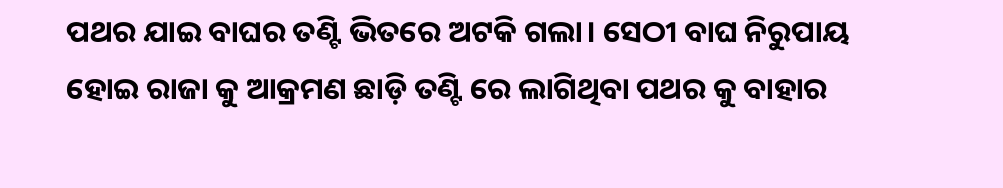ପଥର ଯାଇ ବାଘର ତଣ୍ଟି ଭିତରେ ଅଟକି ଗଲା। ସେଠୀ ବାଘ ନିରୁପାୟ ହୋଇ ରାଜା କୁ ଆକ୍ରମଣ ଛାଡ଼ି ତଣ୍ଟି ରେ ଲାଗିଥିବା ପଥର କୁ ବାହାର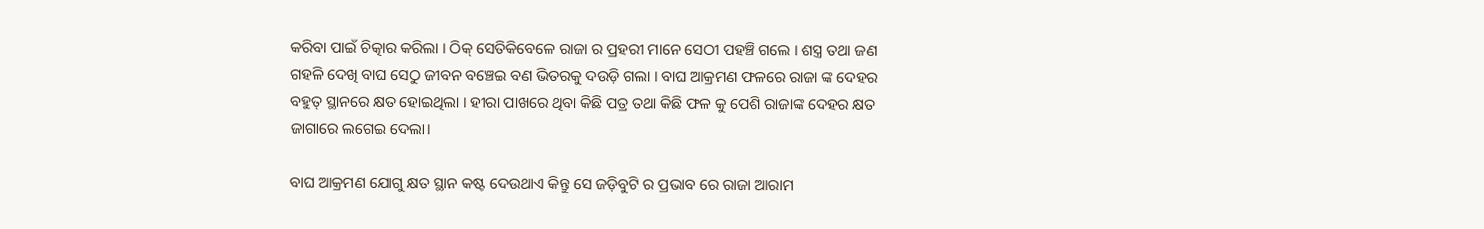କରିବା ପାଇଁ ଚିତ୍କାର କରିଲା । ଠିକ୍ ସେତିକିବେଳେ ରାଜା ର ପ୍ରହରୀ ମାନେ ସେଠୀ ପହଞ୍ଚି ଗଲେ । ଶସ୍ତ୍ର ତଥା ଜଣ ଗହଳି ଦେଖି ବାଘ ସେଠୁ ଜୀବନ ବଞ୍ଚେଇ ବଣ ଭିତରକୁ ଦଉଡ଼ି ଗଲା । ବାଘ ଆକ୍ରମଣ ଫଳରେ ରାଜା ଙ୍କ ଦେହର ବହୁତ୍ ସ୍ଥାନରେ କ୍ଷତ ହୋଇଥିଲା । ହୀରା ପାଖରେ ଥିବା କିଛି ପତ୍ର ତଥା କିଛି ଫଳ କୁ ପେଶି ରାଜାଙ୍କ ଦେହର କ୍ଷତ ଜାଗାରେ ଲଗେଇ ଦେଲା।

ବାଘ ଆକ୍ରମଣ ଯୋଗୁ କ୍ଷତ ସ୍ଥାନ କଷ୍ଟ ଦେଉଥାଏ କିନ୍ତୁ ସେ ଜଡ଼ିବୁଟି ର ପ୍ରଭାବ ରେ ରାଜା ଆରାମ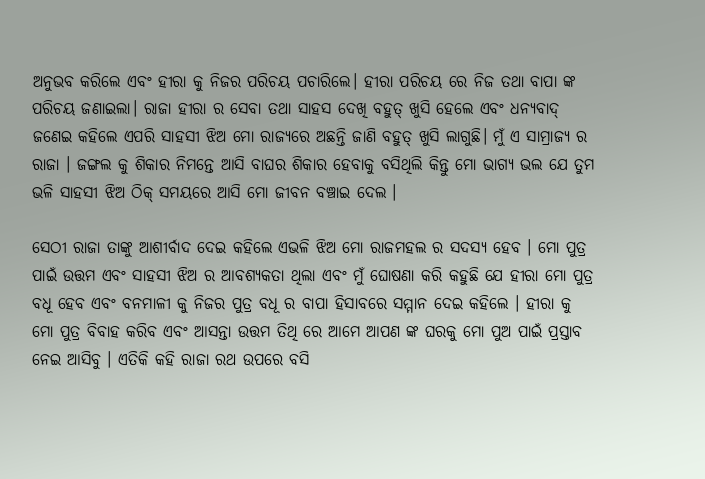ଅନୁଭବ କରିଲେ ଏବଂ ହୀରା କୁ ନିଜର ପରିଚୟ ପଚାରିଲେ। ହୀରା ପରିଚୟ ରେ ନିଜ ତଥା ବାପା ଙ୍କ ପରିଚୟ ଜଣାଇଲା। ରାଜା ହୀରା ର ସେବା ତଥା ସାହସ ଦେଖି ବହୁତ୍ ଖୁସି ହେଲେ ଏବଂ ଧନ୍ୟବାଦ୍ ଜଣେଇ କହିଲେ ଏପରି ସାହସୀ ଝିଅ ମୋ ରାଜ୍ୟରେ ଅଛନ୍ତି ଜାଣି ବହୁତ୍ ଖୁସି ଲାଗୁଛି। ମୁଁ ଏ ସାମ୍ରାଜ୍ୟ ର ରାଜା । ଜଙ୍ଗଲ କୁ ଶିକାର ନିମନ୍ତେ ଆସି ବାଘର ଶିକାର ହେବାକୁ ବସିଥିଲି କିନ୍ତୁ ମୋ ଭାଗ୍ୟ ଭଲ ଯେ ତୁମ ଭଳି ସାହସୀ ଝିଅ ଠିକ୍ ସମୟରେ ଆସି ମୋ ଜୀବନ ବଞ୍ଚାଇ ଦେଲ ।

ସେଠୀ ରାଜା ତାଙ୍କୁ ଆଶୀର୍ବାଦ ଦେଇ କହିଲେ ଏଭଳି ଝିଅ ମୋ ରାଜମହଲ ର ସଦସ୍ୟ ହେବ । ମୋ ପୁତ୍ର ପାଇଁ ଉତ୍ତମ ଏବଂ ସାହସୀ ଝିଅ ର ଆବଶ୍ୟକତା ଥିଲା ଏବଂ ମୁଁ ଘୋଷଣା କରି କହୁଛି ଯେ ହୀରା ମୋ ପୁତ୍ର ବଧୂ ହେବ ଏବଂ ବନମାଳୀ କୁ ନିଜର ପୁତ୍ର ବଧୂ ର ବାପା ହିସାବରେ ସମ୍ମାନ ଦେଇ କହିଲେ । ହୀରା କୁ ମୋ ପୁତ୍ର ବିବାହ କରିବ ଏବଂ ଆସନ୍ତା ଉତ୍ତମ ତିଥି ରେ ଆମେ ଆପଣ ଙ୍କ ଘରକୁ ମୋ ପୁଅ ପାଇଁ ପ୍ରସ୍ତାବ ନେଇ ଆସିବୁ । ଏତିକି କହି ରାଜା ରଥ ଉପରେ ବସି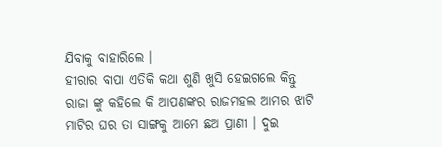ଯିବାକୁ ବାହାରିଲେ ।
ହୀରାର ବାପା ଏତିକି କଥା ଶୁଣି ଖୁସି ହେଇଗଲେ କିନ୍ତୁ ରାଜା ଙ୍କୁ କହିଲେ କି ଆପଣଙ୍କର ରାଜମହଲ ଆମର ଝାଟି ମାଟିର ଘର ତା ସାଙ୍ଗକୁ ଆମେ ଛଅ ପ୍ରାଣୀ । ଦୁଇ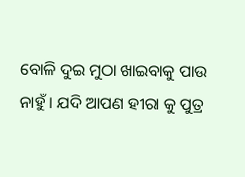ବୋଳି ଦୁଇ ମୁଠା ଖାଇବାକୁ ପାଉ ନାହୁଁ । ଯଦି ଆପଣ ହୀରା କୁ ପୁତ୍ର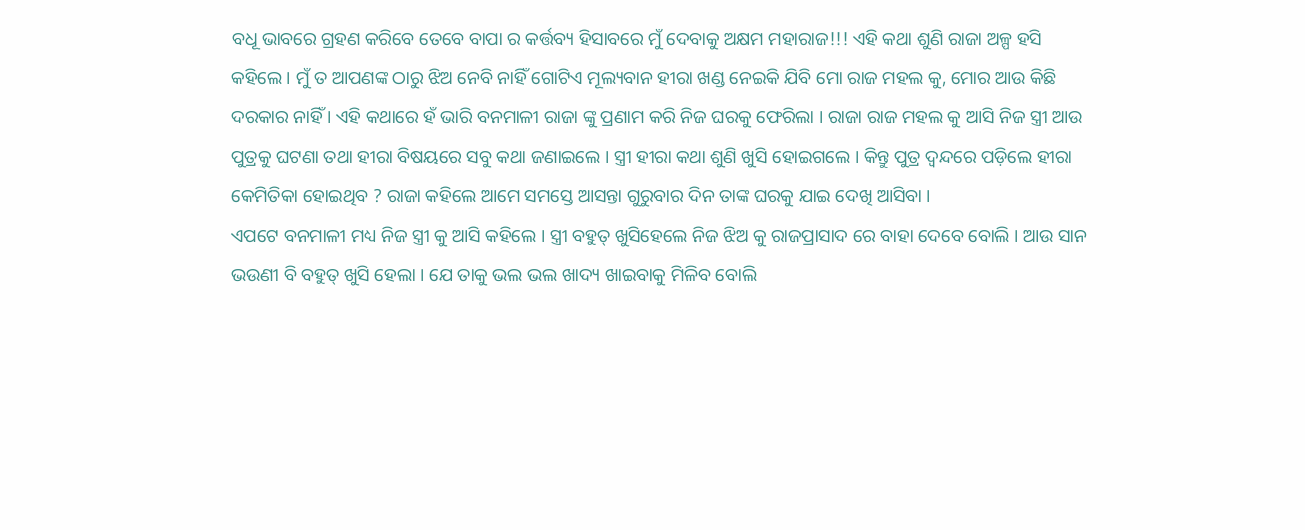ବଧୂ ଭାବରେ ଗ୍ରହଣ କରିବେ ତେବେ ବାପା ର କର୍ତ୍ତବ୍ୟ ହିସାବରେ ମୁଁ ଦେବାକୁ ଅକ୍ଷମ ମହାରାଜ!!! ଏହି କଥା ଶୁଣି ରାଜା ଅଳ୍ପ ହସି କହିଲେ । ମୁଁ ତ ଆପଣଙ୍କ ଠାରୁ ଝିଅ ନେବି ନାହିଁ ଗୋଟିଏ ମୂଲ୍ୟବାନ ହୀରା ଖଣ୍ଡ ନେଇକି ଯିବି ମୋ ରାଜ ମହଲ କୁ, ମୋର ଆଉ କିଛି ଦରକାର ନାହିଁ । ଏହି କଥାରେ ହଁ ଭାରି ବନମାଳୀ ରାଜା ଙ୍କୁ ପ୍ରଣାମ କରି ନିଜ ଘରକୁ ଫେରିଲା । ରାଜା ରାଜ ମହଲ କୁ ଆସି ନିଜ ସ୍ତ୍ରୀ ଆଉ ପୁତ୍ରକୁ ଘଟଣା ତଥା ହୀରା ବିଷୟରେ ସବୁ କଥା ଜଣାଇଲେ । ସ୍ତ୍ରୀ ହୀରା କଥା ଶୁଣି ଖୁସି ହୋଇଗଲେ । କିନ୍ତୁ ପୁତ୍ର ଦ୍ବନ୍ଦରେ ପଡ଼ିଲେ ହୀରା କେମିତିକା ହୋଇଥିବ ? ରାଜା କହିଲେ ଆମେ ସମସ୍ତେ ଆସନ୍ତା ଗୁରୁବାର ଦିନ ତାଙ୍କ ଘରକୁ ଯାଇ ଦେଖି ଆସିବା ।
ଏପଟେ ବନମାଳୀ ମଧ୍ୟ ନିଜ ସ୍ତ୍ରୀ କୁ ଆସି କହିଲେ । ସ୍ତ୍ରୀ ବହୁତ୍ ଖୁସିହେଲେ ନିଜ ଝିଅ କୁ ରାଜପ୍ରାସାଦ ରେ ବାହା ଦେବେ ବୋଲି । ଆଉ ସାନ ଭଉଣୀ ବି ବହୁତ୍ ଖୁସି ହେଲା । ଯେ ତାକୁ ଭଲ ଭଲ ଖାଦ୍ୟ ଖାଇବାକୁ ମିଳିବ ବୋଲି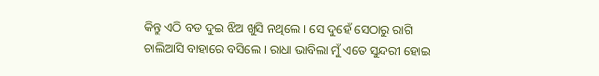କିନ୍ତୁ ଏଠି ବଡ ଦୁଇ ଝିଅ ଖୁସି ନଥିଲେ । ସେ ଦୁହେଁ ସେଠାରୁ ରାଗି ଚାଲିଆସି ବାହାରେ ବସିଲେ । ରାଧା ଭାବିଲା ମୁଁ ଏତେ ସୁନ୍ଦରୀ ହୋଇ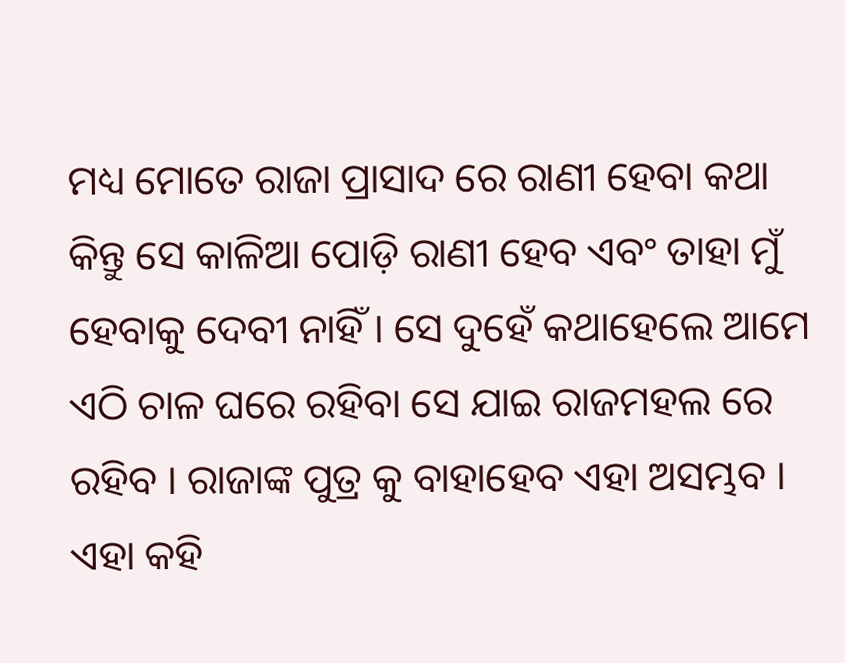ମଧ୍ୟ ମୋତେ ରାଜା ପ୍ରାସାଦ ରେ ରାଣୀ ହେବା କଥା କିନ୍ତୁ ସେ କାଳିଆ ପୋଡ଼ି ରାଣୀ ହେବ ଏବଂ ତାହା ମୁଁ ହେବାକୁ ଦେବୀ ନାହିଁ । ସେ ଦୁହେଁ କଥାହେଲେ ଆମେ ଏଠି ଚାଳ ଘରେ ରହିବା ସେ ଯାଇ ରାଜମହଲ ରେ ରହିବ । ରାଜାଙ୍କ ପୁତ୍ର କୁ ବାହାହେବ ଏହା ଅସମ୍ଭବ । ଏହା କହି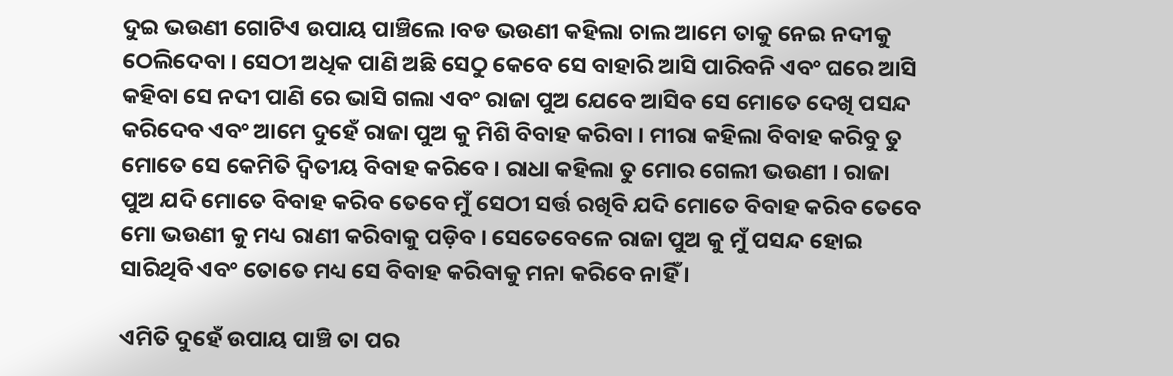ଦୁଇ ଭଉଣୀ ଗୋଟିଏ ଉପାୟ ପାଞ୍ଚିଲେ ।ବଡ ଭଉଣୀ କହିଲା ଚାଲ ଆମେ ତାକୁ ନେଇ ନଦୀକୁ ଠେଲିଦେବା । ସେଠୀ ଅଧିକ ପାଣି ଅଛି ସେଠୁ କେବେ ସେ ବାହାରି ଆସି ପାରିବନି ଏବଂ ଘରେ ଆସି କହିବା ସେ ନଦୀ ପାଣି ରେ ଭାସି ଗଲା ଏବଂ ରାଜା ପୁଅ ଯେବେ ଆସିବ ସେ ମୋତେ ଦେଖି ପସନ୍ଦ କରିଦେବ ଏବଂ ଆମେ ଦୁହେଁ ରାଜା ପୁଅ କୁ ମିଶି ବିବାହ କରିବା । ମୀରା କହିଲା ବିବାହ କରିବୁ ତୁ ମୋତେ ସେ କେମିତି ଦ୍ଵିତୀୟ ବିବାହ କରିବେ । ରାଧା କହିଲା ତୁ ମୋର ଗେଲୀ ଭଉଣୀ । ରାଜା ପୁଅ ଯଦି ମୋତେ ବିବାହ କରିବ ତେବେ ମୁଁ ସେଠୀ ସର୍ତ୍ତ ରଖିବି ଯଦି ମୋତେ ବିବାହ କରିବ ତେବେ ମୋ ଭଉଣୀ କୁ ମଧ୍ୟ ରାଣୀ କରିବାକୁ ପଡ଼ିବ । ସେତେବେଳେ ରାଜା ପୁଅ କୁ ମୁଁ ପସନ୍ଦ ହୋଇ ସାରିଥିବି ଏବଂ ତୋତେ ମଧ୍ୟ ସେ ବିବାହ କରିବାକୁ ମନା କରିବେ ନାହିଁ ।

ଏମିତି ଦୁହେଁ ଉପାୟ ପାଞ୍ଚି ତା ପର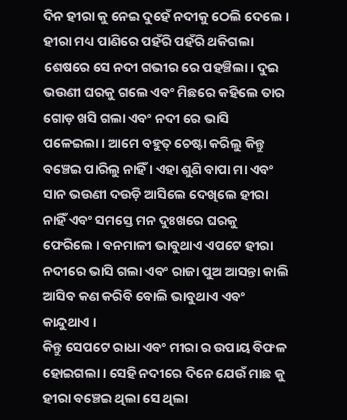ଦିନ ହୀରା କୁ ନେଇ ଦୁହେଁ ନଦୀକୁ ଠେଲି ଦେଲେ । ହୀରା ମଧ୍ୟ ପାଣିରେ ପହଁରି ପହଁରି ଥକିଗଲା ଶେଷରେ ସେ ନଦୀ ଗଭୀର ରେ ପହଞ୍ଚିଲା। ଦୁଇ ଭଉଣୀ ଘରକୁ ଗଲେ ଏବଂ ମିଛରେ କହିଲେ ତାର ଗୋଡ଼ ଖସି ଗଲା ଏବଂ ନଦୀ ରେ ଭାସି ପଳେଇଲା। ଆମେ ବହୁତ୍ ଚେଷ୍ଟା କରିଲୁ କିନ୍ତୁ ବଞ୍ଚେଇ ପାରିଲୁ ନାହିଁ । ଏହା ଶୁଣି ବାପା ମା ଏବଂ ସାନ ଭଉଣୀ ଦଉଡ଼ି ଆସିଲେ ଦେଖିଲେ ହୀରା ନାହିଁ ଏବଂ ସମସ୍ତେ ମନ ଦୁଃଖରେ ଘରକୁ ଫେରିଲେ । ବନମାଳୀ ଭାବୁଥାଏ ଏପଟେ ହୀରା ନଦୀରେ ଭାସି ଗଲା ଏବଂ ରାଜା ପୁଅ ଆସନ୍ତା କାଲି ଆସିବ କଣ କରିବି ବୋଲି ଭାବୁଥାଏ ଏବଂ କାନ୍ଦୁଥାଏ ।
କିନ୍ତୁ ସେପଟେ ରାଧା ଏବଂ ମୀରା ର ଉପାୟ ବିଫଳ ହୋଇଗଲା । ସେହି ନଦୀରେ ଦିନେ ଯେଉଁ ମାଛ କୁ ହୀରା ବଞ୍ଚେଇ ଥିଲା ସେ ଥିଲା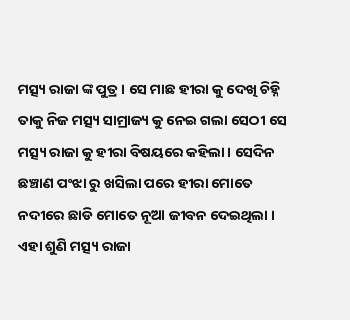ମତ୍ସ୍ୟ ରାଜା ଙ୍କ ପୁତ୍ର । ସେ ମାଛ ହୀରା କୁ ଦେଖି ଚିହ୍ନି ତାକୁ ନିଜ ମତ୍ସ୍ୟ ସାମ୍ରାଜ୍ୟ କୁ ନେଇ ଗଲା ସେଠୀ ସେ ମତ୍ସ୍ୟ ରାଜା କୁ ହୀରା ବିଷୟରେ କହିଲା। ସେଦିନ ଛଞ୍ଚାଣ ପଂଝା ରୁ ଖସିଲା ପରେ ହୀରା ମୋତେ ନଦୀରେ ଛାଡି ମୋତେ ନୂଆ ଜୀବନ ଦେଇଥିଲା । ଏହା ଶୁଣି ମତ୍ସ୍ୟ ରାଜା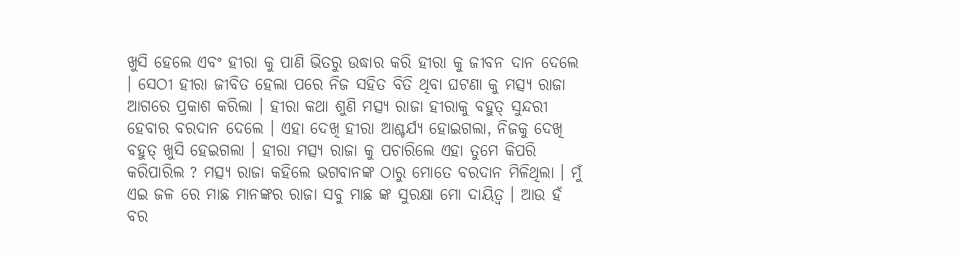ଖୁସି ହେଲେ ଏବଂ ହୀରା କୁ ପାଣି ଭିତରୁ ଉଦ୍ଧାର କରି ହୀରା କୁ ଜୀବନ ଦାନ ଦେଲେ । ସେଠୀ ହୀରା ଜୀବିତ ହେଲା ପରେ ନିଜ ସହିତ ବିତି ଥିବା ଘଟଣା କୁ ମତ୍ସ୍ୟ ରାଜା ଆଗରେ ପ୍ରକାଶ କରିଲା । ହୀରା କଥା ଶୁଣି ମତ୍ସ୍ୟ ରାଜା ହୀରାକୁ ବହୁତ୍ ସୁନ୍ଦରୀ ହେବାର ବରଦାନ ଦେଲେ । ଏହା ଦେଖି ହୀରା ଆଶ୍ଚର୍ଯ୍ୟ ହୋଇଗଲା, ନିଜକୁ ଦେଖି ବହୁତ୍ ଖୁସି ହେଇଗଲା । ହୀରା ମତ୍ସ୍ୟ ରାଜା କୁ ପଚାରିଲେ ଏହା ତୁମେ କିପରି କରିପାରିଲ ? ମତ୍ସ୍ୟ ରାଜା କହିଲେ ଭଗବାନଙ୍କ ଠାରୁ ମୋତେ ବରଦାନ ମିଳିଥିଲା । ମୁଁ ଏଇ ଜଳ ରେ ମାଛ ମାନଙ୍କର ରାଜା ସବୁ ମାଛ ଙ୍କ ସୁରକ୍ଷା ମୋ ଦାୟିତ୍ଵ । ଆଉ ହଁ ବର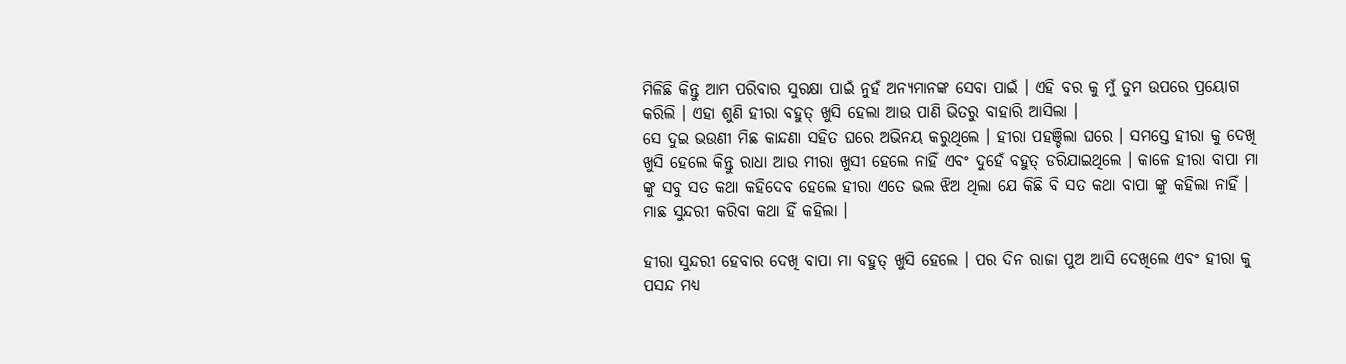ମିଳିଛି କିନ୍ତୁ ଆମ ପରିବାର ସୁରକ୍ଷା ପାଇଁ ନୁହଁ ଅନ୍ୟମାନଙ୍କ ସେବା ପାଇଁ । ଏହି ବର କୁ ମୁଁ ତୁମ ଉପରେ ପ୍ରୟୋଗ କରିଲି । ଏହା ଶୁଣି ହୀରା ବହୁତ୍ ଖୁସି ହେଲା ଆଉ ପାଣି ଭିତରୁ ବାହାରି ଆସିଲା ।
ସେ ଦୁଇ ଭଉଣୀ ମିଛ କାନ୍ଦଣା ସହିତ ଘରେ ଅଭିନୟ କରୁଥିଲେ । ହୀରା ପହଞ୍ଚିଲା ଘରେ । ସମସ୍ତେ ହୀରା କୁ ଦେଖି ଖୁସି ହେଲେ କିନ୍ତୁ ରାଧା ଆଉ ମୀରା ଖୁସୀ ହେଲେ ନାହିଁ ଏବଂ ଦୁହେଁ ବହୁତ୍ ଡରିଯାଇଥିଲେ । କାଳେ ହୀରା ବାପା ମା ଙ୍କୁ ସବୁ ସତ କଥା କହିଦେବ ହେଲେ ହୀରା ଏତେ ଭଲ ଝିଅ ଥିଲା ଯେ କିଛି ବି ସତ କଥା ବାପା ଙ୍କୁ କହିଲା ନାହିଁ । ମାଛ ସୁନ୍ଦରୀ କରିବା କଥା ହିଁ କହିଲା ।

ହୀରା ସୁନ୍ଦରୀ ହେବାର ଦେଖି ବାପା ମା ବହୁତ୍ ଖୁସି ହେଲେ । ପର ଦିନ ରାଜା ପୁଅ ଆସି ଦେଖିଲେ ଏବଂ ହୀରା କୁ ପସନ୍ଦ ମଧ୍ୟ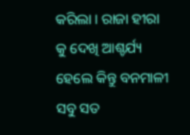କରିଲା । ରାଜା ହୀରା କୁ ଦେଖି ଆଶ୍ଚର୍ଯ୍ୟ ହେଲେ କିନ୍ତୁ ବନମାଳୀ ସବୁ ସତ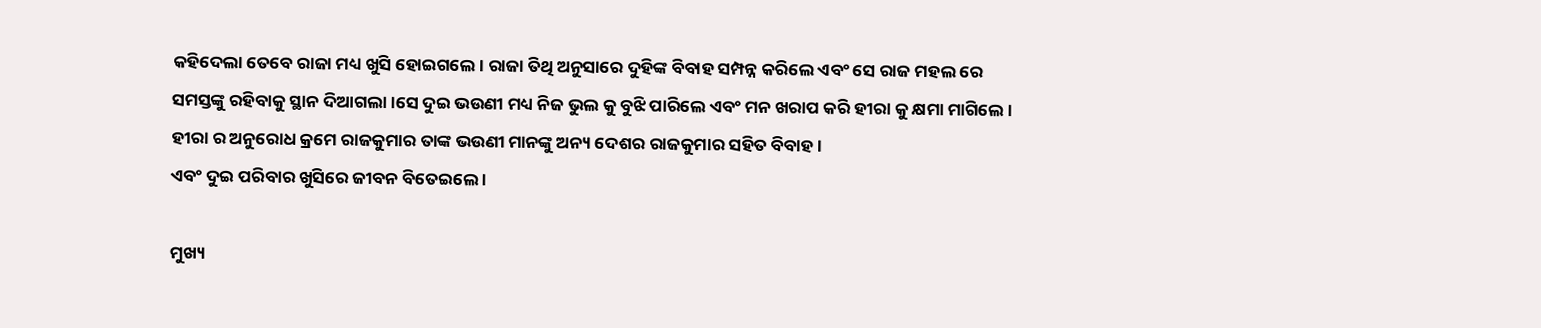କହିଦେଲା ତେବେ ରାଜା ମଧ୍ୟ ଖୁସି ହୋଇଗଲେ। ରାଜା ତିଥି ଅନୁସାରେ ଦୁହିଙ୍କ ବିବାହ ସମ୍ପନ୍ନ କରିଲେ ଏବଂ ସେ ରାଜ ମହଲ ରେ ସମସ୍ତଙ୍କୁ ରହିବାକୁ ସ୍ଥାନ ଦିଆଗଲା ।ସେ ଦୁଇ ଭଉଣୀ ମଧ୍ୟ ନିଜ ଭୁଲ କୁ ବୁଝି ପାରିଲେ ଏବଂ ମନ ଖରାପ କରି ହୀରା କୁ କ୍ଷମା ମାଗିଲେ । ହୀରା ର ଅନୁରୋଧ କ୍ରମେ ରାଜକୁମାର ତାଙ୍କ ଭଉଣୀ ମାନଙ୍କୁ ଅନ୍ୟ ଦେଶର ରାଜକୁମାର ସହିତ ବିବାହ ।
ଏବଂ ଦୁଇ ପରିବାର ଖୁସିରେ ଜୀବନ ବିତେଇଲେ ।

ମୁଖ୍ୟ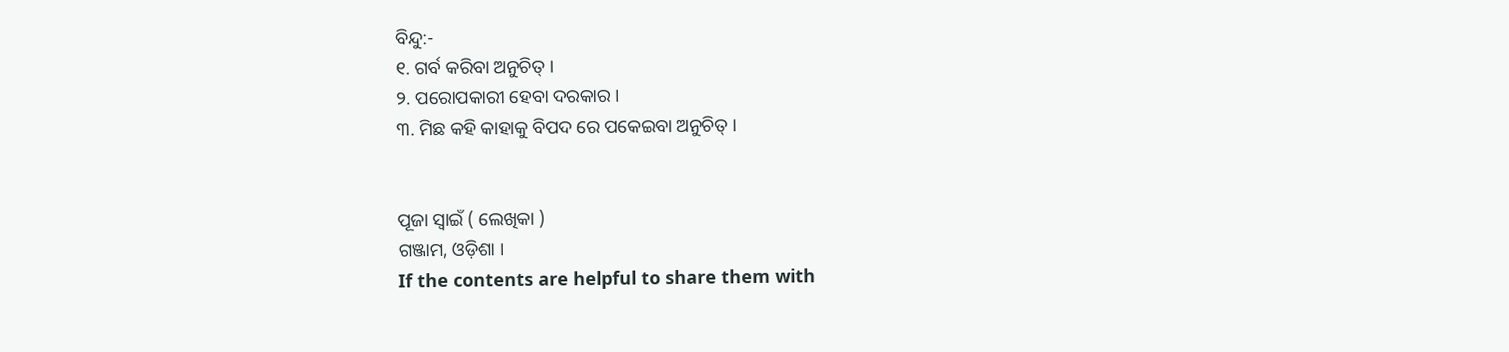ବିନ୍ଦୁ:-
୧. ଗର୍ବ କରିବା ଅନୁଚିତ୍ ।
୨. ପରୋପକାରୀ ହେବା ଦରକାର ।
୩. ମିଛ କହି କାହାକୁ ବିପଦ ରେ ପକେଇବା ଅନୁଚିତ୍ ।


ପୂଜା ସ୍ୱାଇଁ ( ଲେଖିକା )
ଗଞ୍ଜାମ, ଓଡ଼ିଶା ।
If the contents are helpful to share them with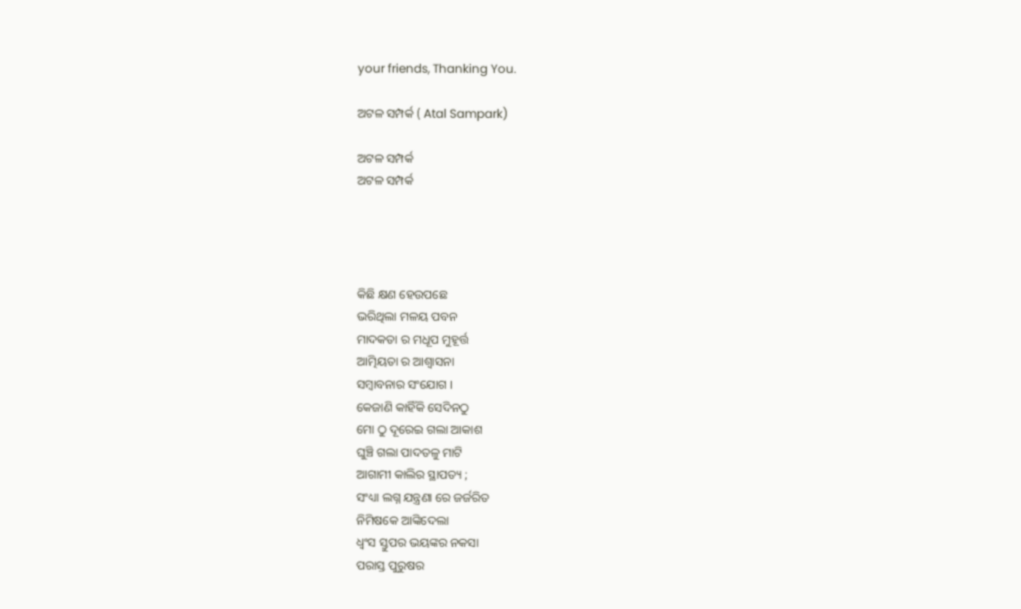your friends, Thanking You.

ଅଟଳ ସମ୍ପର୍କ ( Atal Sampark)

ଅଟଳ ସମ୍ପର୍କ
ଅଟଳ ସମ୍ପର୍କ




କିଛି କ୍ଷଣ ହେଉପଛେ
ଭରିଥିଲା ମଳୟ ପବନ
ମାଦକତା ର ମଧୂପ ମୁହୂର୍ତ୍ତ
ଆତ୍ମିୟତା ର ଆଶ୍ୱାସନା
ସମ୍ବାବନାର ସଂଯୋଗ ।
କେଜାଣି କାହିଁକି ସେଦିନଠୁ
ମୋ ଠୁ ଦୂରେଇ ଗଲା ଆକାଶ
ଘୁଞ୍ଚି ଗଲା ପାଦତଳୁ ମାଟି
ଆଗାମୀ କାଲିର ସ୍ଥାପତ୍ୟ ;
ସଂଧ୍ୟା ଲଗ୍ନ ଯନ୍ତ୍ରଣା ରେ ଜର୍ଜରିତ
ନିମିଷକେ ଆଙ୍କିଦେଲା
ଧ୍ୱଂସ ସ୍ତୁପର ଭୟଙ୍କର ନକସା
ପରାସ୍ତ ପୁରୁଷର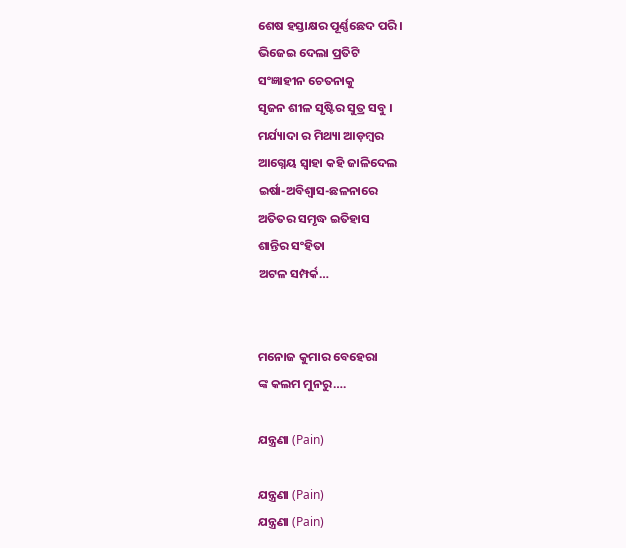ଶେଷ ହସ୍ତାକ୍ଷର ପୂର୍ଣ୍ଣଛେଦ ପରି ।
ଭିଜେଇ ଦେଲା ପ୍ରତିଟି
ସଂଜ୍ଞାହୀନ ଚେତନାକୁ
ସୃଜନ ଶୀଳ ସୃଷ୍ଟିର ସୁତ୍ର ସବୁ ।
ମର୍ଯ୍ୟାଦା ର ମିଥ୍ୟା ଆଡ଼ମ୍ବର
ଆଗ୍ନେୟ ସ୍ୱାହା କହି ଜାଳିଦେଲ
ଇର୍ଷା-ଅବିଶ୍ୱାସ-ଛଳନାରେ
ଅତିତର ସମୃଦ୍ଧ ଇତିହାସ
ଶାନ୍ତିର ସଂହିତା
ଅଟଳ ସମ୍ପର୍କ…


ମନୋଜ କୁମାର ବେହେରା
ଙ୍କ କଲମ ମୁନରୁ….

ଯନ୍ତ୍ରଣା (Pain)

ଯନ୍ତ୍ରଣା (Pain)
ଯନ୍ତ୍ରଣା (Pain)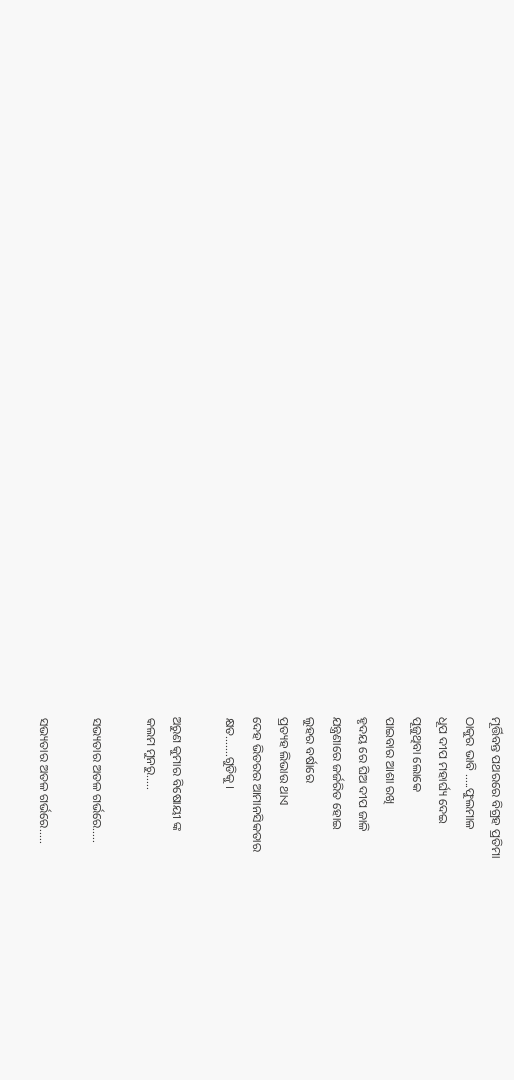ମୂର୍ତ୍ତିବନ୍ତ ପଥରରେ ବିଗ୍ରହ ପ୍ରତିମା
ଠାକୁର ଭାବି …..ଫୁଲମାଳ
ଧୂପ ଦୀପ ମହାର୍ଘ୍ୟ ଦେଇ
ପୂଜୁଥିବା ଲୋକେ
ପାଇବାର ଆଶା ରଖି
ହୃଦୟ ରେ ଘିଅ ଦୀପ ଜାଳି
ଯନ୍ତ୍ରଣାରେ ଜର୍ଜରିତ ହୋଇ
ଲୁହର ବର୍ଷାରେ
ପ୍ରତ୍ୟହ ଲିଭାଉ ଥାଏ
ଦେହ ଭିତରର ଆମାନସିକତାର
କ୍ଷତ…….ଗୁଡିକୁ ।

ଅରୁଣ କୁମାର ବିଷୋୟୀ ଙ୍କ
କଲମ ମୁନରୁ…..

ସଭ୍ୟତାର ଅତଳ ଗର୍ଭରେ…..

ସଭ୍ୟତାର ଅତଳ ଗର୍ଭରେ.....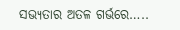ସଭ୍ୟତାର ଅତଳ ଗର୍ଭରେ…..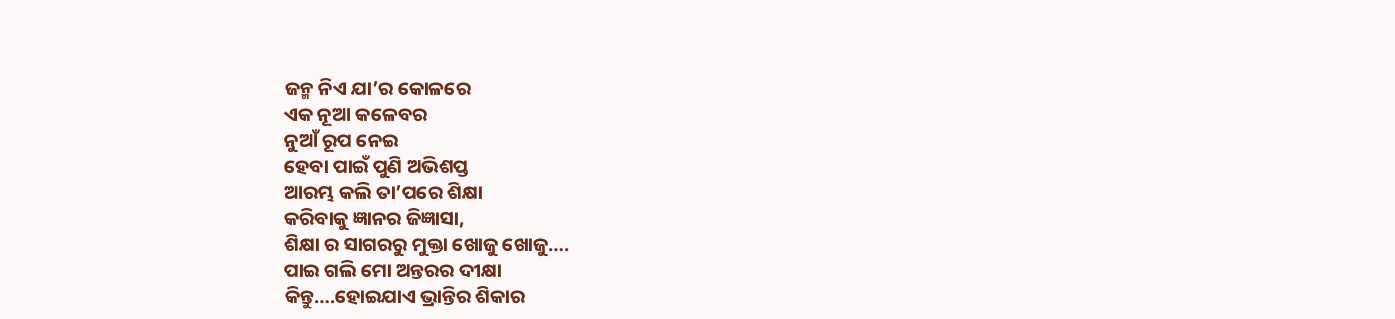ଜନ୍ମ ନିଏ ଯା’ର କୋଳରେ
ଏକ ନୂଆ କଳେବର
ନୁଆଁ ରୂପ ନେଇ
ହେବା ପାଇଁ ପୁଣି ଅଭିଶପ୍ତ
ଆରମ୍ଭ କଲି ତା’ପରେ ଶିକ୍ଷା
କରିବାକୁ ଜ୍ଞାନର ଜିଜ୍ଞାସା,
ଶିକ୍ଷା ର ସାଗରରୁ ମୁକ୍ତା ଖୋଜୁ ଖୋଜୁ….
ପାଇ ଗଲି ମୋ ଅନ୍ତରର ଦୀକ୍ଷା
କିନ୍ତୁ….ହୋଇଯାଏ ଭ୍ରାନ୍ତିର ଶିକାର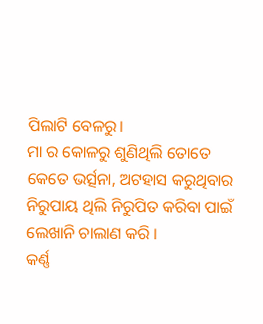ପିଲାଟି ବେଳରୁ।
ମା ର କୋଳରୁ ଶୁଣିଥିଲି ତୋତେ
କେତେ ଭର୍ତ୍ସନା, ଅଟହାସ କରୁଥିବାର
ନିରୁପାୟ ଥିଲି ନିରୁପିତ କରିବା ପାଇଁ
ଲେଖାନି ଚାଲାଣ କରି ।
କର୍ଣ୍ଣ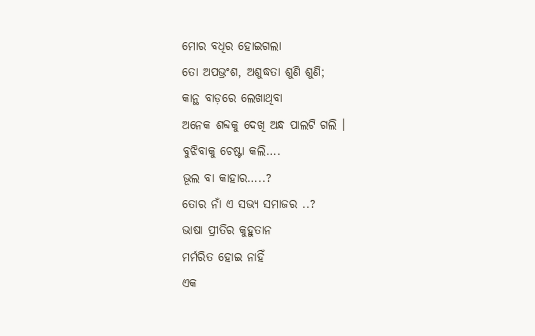ମୋର ବଧିର ହୋଇଗଲା
ତୋ ଅପଭ୍ରଂଶ, ଅଶୁଦ୍ଧତା ଶୁଣି ଶୁଣି;
କାନ୍ଥ ବାଡ଼ରେ ଲେଖାଥିବା
ଅନେକ ଶବ୍ଦକୁ ଦେଖି ଅନ୍ଧ ପାଲଟି ଗଲି ।
ବୁଝିବାକୁ ଚେଷ୍ଟା କଲି….
ଭୂଲ ବା କାହାର…..?
ତୋର ନାଁ ଏ ସଭ୍ୟ ସମାଜର ..?
ଭାଷା ପ୍ରୀତିର କୁହୁତାନ
ମର୍ମରିତ ହୋଇ ନାହିଁ
ଏକ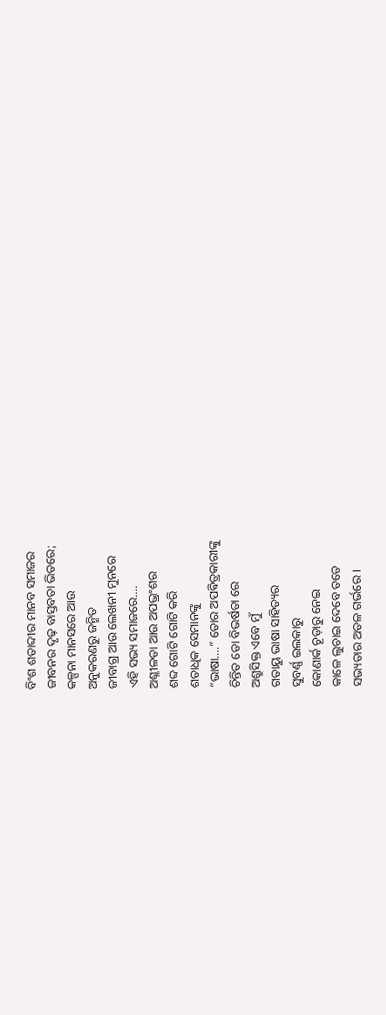ବିଂଶ ଶତାବ୍ଦୀର ମାନବ ସମାଜର
ଜୀବନର ଦୃଢ଼ ବାସ୍ତବତା ଭିତରେ;
କଳ୍ପନା ମାନସରେ ଆଉ
ଅନୁକରଣରୁ ଜନ୍ମିତ
ଜୀବାଗ୍ର ଆଉ ଲେଖନୀ ମୁନରେ
ଏହି ସଭ୍ୟ ସମାଜରେ….
ଅଶ୍ଳୀଳତା ଆଉ ଅପଭ୍ରଂଶର
ଶବ୍ଦ ଗୋଟି ଗୋଟି କରି
ଶତାଧିକ ସେମାନଙ୍କୁ
“ଭାଷା….” ତୋର ଅପଵିତ୍ରକାରୀଙ୍କୁ
ଚିନ୍ତିତ ତୋ ବିଭର୍ଷତା ରେ
ଅଶ୍ରୁସିକ୍ତ ଏବେ ମୁଁ
ଗତାୟୁ ଭାଷା ସାହିତ୍ୟର
ସୁବର୍ଣ୍ଣ ଇଲକାରୁ
କୋଣାର୍କ ଚୂଡ଼ାରୁ ନେଇ
କାଳେ ଲୁଚାଇ ଦେବେ ତତେ
ସଭ୍ୟତାର ଅତଳ ଗର୍ଭରେ ।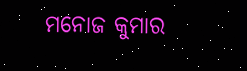ମନୋଜ କୁମାର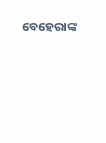ବେହେରାଙ୍କ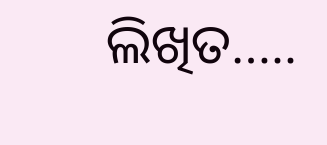ଲିଖିତ…..